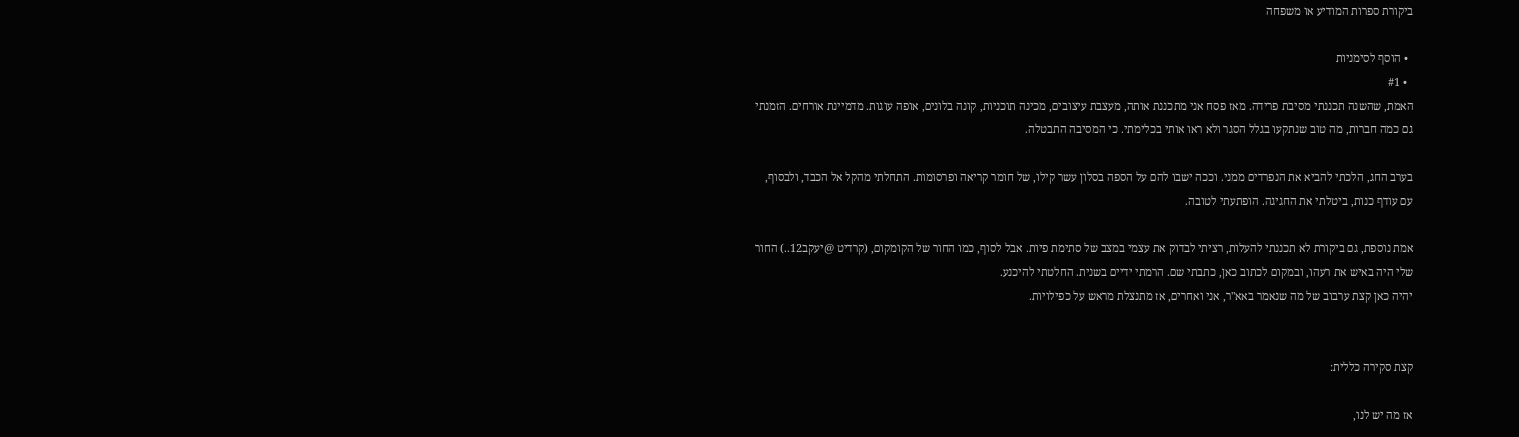ביקורת ספרות המודיע או משפחה

  • הוסף לסימניות
  • #1
האמת, שהשנה תכננתי מסיבת פרידה. מאז פסח אני מתכננת אותה, מעצבת עיצובים, מכינה תוכניות, קונה בלונים, אופה עוגות. מדמיינת אורחים. הזמנתי גם כמה חברות, מה טוב שנתקעו בגלל הסגר ולא ראו אותי בכלימתי. כי המסיבה התבטלה.

בערב החג, הלכתי להביא את הנפרדים ממני. וככה ישבו להם על הספה בסלון עשר קילו, של חומר קריאה ופרסומות. התחלתי מהקל אל הכבד, ולבסוף, עם עודף כנות, ביטלתי את החגיגה. הופתעתי לטובה.

אמת נוספת, גם ביקורת לא תכננתי להעלות, רציתי לבדוק את עצמי במצב של סתימת פיות. אבל לסוף, כמו החור של הקומקום, (קרדיט @יעקב12..) החור שלי היה באיש את רעהו, ובמקום לכתוב כאן, כתבתי שם. הרמתי ידיים בשנית. החלטתי להיכנע.
יהיה כאן קצת ערבוב של מה שנאמר באא"ר, אני ואחרים, אז מתנצלת מראש על כפילויות.


קצת סקירה כללית:

אז מה יש לנו,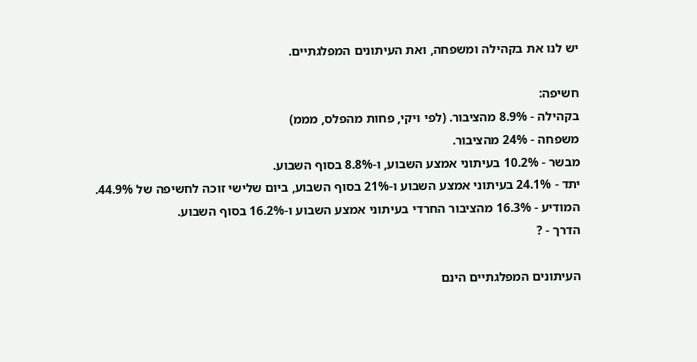יש לנו את בקהילה ומשפחה, ואת העיתונים המפלגתיים.

חשיפה:
בקהילה - 8.9% מהציבור. (לפי ויקי, פחות מהפלס, מממ)
משפחה - 24% מהציבור.
מבשר - 10.2% בעיתוני אמצע השבוע, ו-8.8% בסוף השבוע.
יתד - 24.1% בעיתוני אמצע השבוע ו-21% בסוף השבוע, ביום שלישי זוכה לחשיפה של 44.9%.
המודיע - 16.3% מהציבור החרדי בעיתוני אמצע השבוע ו-16.2% בסוף השבוע.
הדרך - ?

העיתונים המפלגתיים הינם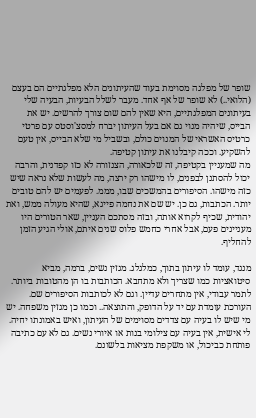שופר של מפלגה מסוימת בעוד שהעיתונים הלא מפלגתיים הם בעצם (הלואי..) לא שופר של אף אחד. מעבר לשלל הבעיות, הבעיה שלי בעיתונים המפלגתיים, היא שאין להם שום צורך להרשים. יש את הבייס, שיהיה מנוי גם אם בעל העיתון יברח למסצ'וסטס עם פרטי כרטיס האשראי של המנוים כולם, ובשביל מי שלא הבייס, אין טעם להשקיע. וככה קיבלנו את עיתון קטיפה.
מה שמעניין בקטיפה, זה שלכאורה, הצנזורה לא כזו קפדנית, והרבה יכול להסתנן לבפנים, לו מישהו רק ירצה, מה לעשות שלא נראה שיש כזה מישהו. הסיפורים בהמשכים שבו, מממ. לפעמים יש להם טובים יותר. הכתבות, גם כן. יש שם את נחמה פייגא, שהיא מעולה ממש, ואת יהודית, שכיף לקרוא אותה, ובזה מסתכם העניין, שאר הטורים היו מעניינים פעם, אבל אחרי כחמש פלוס שנים איתם, אולי הגיע הזמן להחליף.

מנגד, עומד לו עיתון בתוך, כמלגלג. מגזין נשים, ברמה, מביא סיטואציות כמו שצריך ולא מתחבא. הכותבות בו הן מהטובות ביותר. לתמר עבודי, אין מתחרים עדיין. וגם לא לכותבות הסיפורים שם. העורכת עומדת עם יד על הדופק, והתוצאה.. וכמו כן מגזין משפחה. יש מי שיש לו בעיה עם צדדים מסוימים של העיתון, ואיש באמונתו יחיה. לי אישית, אין בעיה עם צילומי בנות או איורי נשים. גם לא עם כתיבה פותחת כביכול, או משקפת מציאות בלשונם.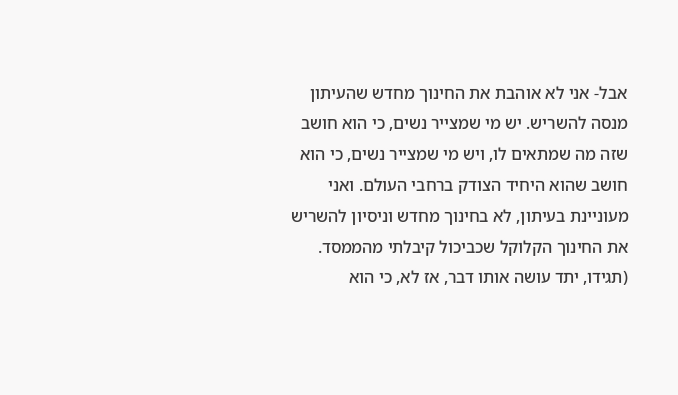אבל- אני לא אוהבת את החינוך מחדש שהעיתון מנסה להשריש. יש מי שמצייר נשים, כי הוא חושב שזה מה שמתאים לו, ויש מי שמצייר נשים, כי הוא חושב שהוא היחיד הצודק ברחבי העולם. ואני מעוניינת בעיתון, לא בחינוך מחדש וניסיון להשריש את החינוך הקלוקל שכביכול קיבלתי מהממסד. (תגידו, יתד עושה אותו דבר, אז לא, כי הוא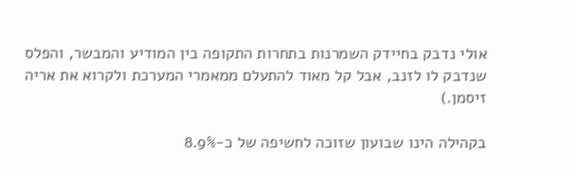אולי נדבק בחיידק השמרנות בתחרות התקופה בין המודיע והמבשר, והפלס שנדבק לו לזנב, אבל קל מאוד להתעלם ממאמרי המערכת ולקרוא את אריה זיסמן.)

בקהילה הינו שבועון שזוכה לחשיפה של כ-8.9%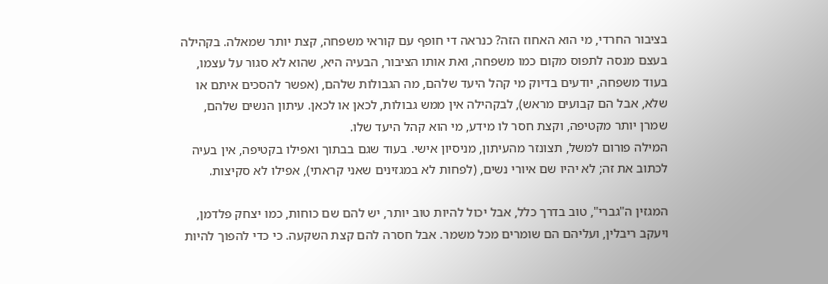בציבור החרדי, מי הוא האחוז הזה? כנראה די חופף עם קוראי משפחה, קצת יותר שמאלה. בקהילה בעצם מנסה לתפוס מקום כמו משפחה, ואת אותו הציבור, הבעיה היא, שהוא לא סגור על עצמו, בעוד משפחה, יודעים בדיוק מי קהל היעד שלהם, מה הגבולות שלהם, (אפשר להסכים איתם או שלא, אבל הם קבועים מראש), לבקהילה אין ממש גבולות, לכאן או לכאן. עיתון הנשים שלהם, שמרן יותר מקטיפה, וקצת חסר לו מידע, מי הוא קהל היעד שלו.
המילה פורום למשל, תצונזר מהעיתון, מניסיון אישי. בעוד שגם בבתוך ואפילו בקטיפה, אין בעיה לכתוב את זה; לא יהיו שם איורי נשים, (לפחות לא במגזינים שאני קראתי), אפילו לא סקיצות.

המגזין ה"גברי", טוב בדרך כלל, אבל יכול להיות טוב יותר, יש להם שם כוחות, כמו יצחק פלדמן, ויעקב ריבלין, ועליהם הם שומרים מכל משמר. אבל חסרה להם קצת השקעה. כי כדי להפוך להיות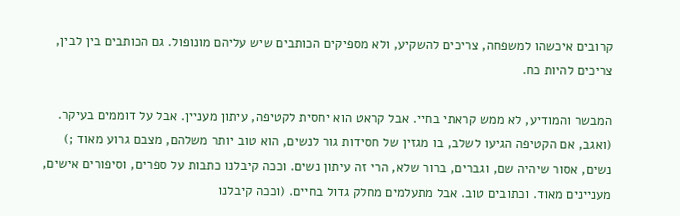קרובים איכשהו למשפחה, צריכים להשקיע, ולא מספיקים הכותבים שיש עליהם מונופול. גם הכותבים בין לבין, צריכים להיות כח.

המבשר והמודיע, לא ממש קראתי בחיי. אבל קראט הוא יחסית לקטיפה, עיתון מעניין. אבל על דוממים בעיקר. (ואגב, אם הקטיפה הגיעו לשלב, בו מגזין של חסידות גור לנשים, הוא טוב יותר משלהם, מצבם גרוע מאוד ;)
נשים, אסור שיהיה שם, וגברים, ברור שלא, הרי זה עיתון נשים. וככה קיבלנו כתבות על ספרים, וסיפורים אישים, מעניינים מאוד. וכתובים טוב. אבל מתעלמים מחלק גדול בחיים. (וככה קיבלנו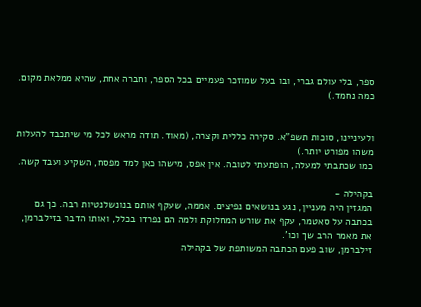ספר, בלי עולם גברי, ובו בעל שמוזכר פעמיים בכל הספר, וחברה אחת, שהיא ממלאת מקום. כמה נחמד.)


ולעיניינו, סוכות תשפ"א. סקירה כללית וקצרה, (מאוד. תודה מראש לכל מי שיתכבד להעלות משהו מפורט יותר.)
כמו שכתבתי למעלה, הופתעתי לטובה. אין אפס, מישהו כאן למד מפסח, השקיע ועבד קשה.

בקהילה -
המגזין היה מעניין, נגע בנושאים נפיצים. אממה, שעקף אותם בנונשלנטיות רבה. כך גם בכתבה על סאטמר, עקף את שורש המחלוקת ולמה הם נפרדו בכלל, ואותו הדבר בזילברמן, את מאמר הרב שך וכו'.
זילברמן, שוב פעם הכתבה המשותפת של בקהילה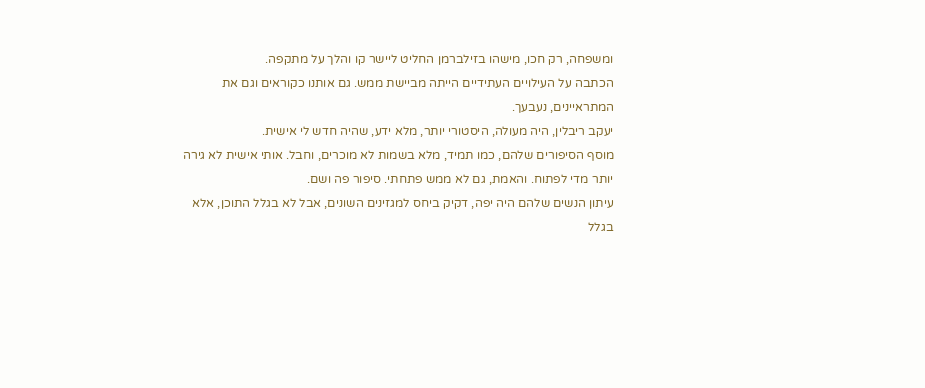ומשפחה, רק חכו, מישהו בזילברמן החליט ליישר קו והלך על מתקפה.
הכתבה על העילויים העתידיים הייתה מביישת ממש. גם אותנו כקוראים וגם את המתראיינים, נעבעך.
יעקב ריבלין, היה מעולה, היסטורי יותר, מלא ידע, שהיה חדש לי אישית.
מוסף הסיפורים שלהם, כמו תמיד, מלא בשמות לא מוכרים, וחבל. אותי אישית לא גירה יותר מדי לפתוח. והאמת, גם לא ממש פתחתי. סיפור פה ושם.
עיתון הנשים שלהם היה יפה, דקיק ביחס למגזינים השונים, אבל לא בגלל התוכן, אלא בגלל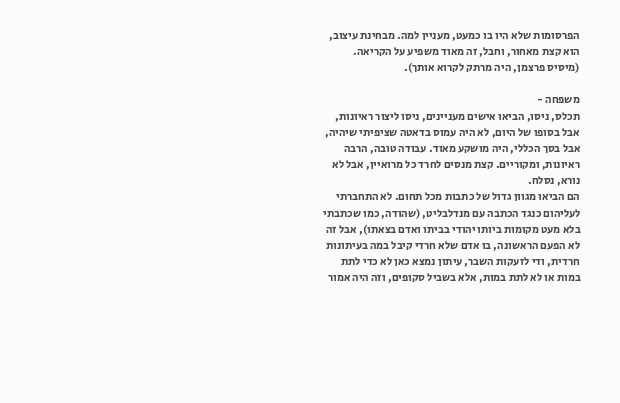הפרסומות שלא היו בו כמעט, מעניין למה. מבחינת עיצוב, הוא קצת מאחור, וחבל, זה מאוד משפיע על הקריאה. (מיסיס פרצמן, היה מרתק לקרוא אותך).

משפחה -
תכלס, ניסו, הביאו אישים מעניינים, ניסו ליצור ראיונות, אבל בסופו של היום, לא היה עמוס בדאטה שציפיתי שיהיה, אבל בסך הכללי, היה מושקע מאוד. עבודה טובה, הרבה ראיונות, ומקוריים. קצת מנסים לחרד כל מרואיין, אבל לא נורא, נסלח.
הם הביאו מגוון גדול של כתבות מכל תחום. לא התחברתי לעליהום כנגד הכתבה עם מנדלבליט, (שהודה, כמו שכתבתי בלא מעט מקומות ביותו יהודי בביתו ואדם בצאתו), אבל זה לא הפעם הראשונה, בו אדם שלא חרדי קיבל במה בעיתונות חרדית, ודי לזעקות השבר, עיתון נמצא כאן לא כדי לתת במות או לא לתת במות, אלא בשביל סקופים, וזה היה אמור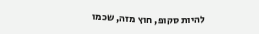להיות סקופ, חוץ מזה, שכמו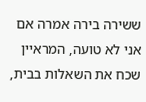ששירה בירה אמרה אם אני לא טועה, המראיין שכח את השאלות בבית,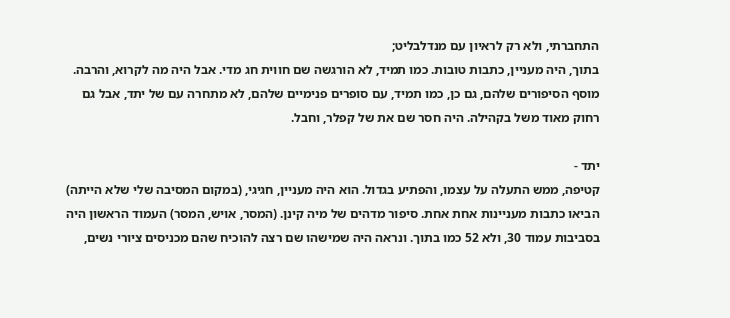התחברתי, ולא רק לראיון עם מנדלבליט;
בתוך, היה מעניין, כתבות טובות. כמו תמיד, לא הורגשה שם חווית חג מדי. אבל היה מה לקרוא, והרבה.
מוסף הסיפורים שלהם, גם כן, כמו תמיד, עם סופרים פנימיים שלהם, לא מתחרה עם של יתד, אבל גם רחוק מאוד משל בקהילה. היה חסר שם את של קפלר, וחבל.

יתד -
קטיפה, ממש התעלה על עצמו, והפתיע בגדול. הוא היה מעניין, חגיגי, (במקום המסיבה שלי שלא הייתה) הביאו כתבות מעניינות אחת אחת. סיפור מדהים של מיה קינן. (המסר, אויש, המסר) העמוד הראשון היה בסביבות עמוד 30, ולא 52 כמו בתוך. ונראה היה שמישהו שם רצה להוכיח שהם מכניסים ציורי נשים,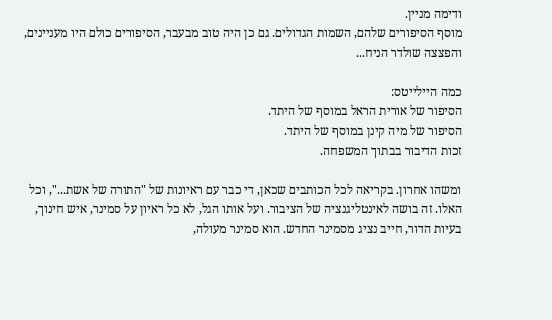ודימה מניין.
מוסף הסיפורים שלהם, השמות הגדולים. גם כן היה טוב מבעבר, הסיפורים כולם היו מעניינים, והפצצה שולדר הניח...

כמה היילייטס:
הסיפור של אורית הראל במוסף של היתד.
הסיפור של מיה קינן במוסף של היתד.
זכות הדיבור בבתוך המשפחה.

ומשהו אחרון. בקריאה לכל הכותבים שכאן, די כבר עם ראיונות של "התורה של אשת...", וכל האלו. זה בושה לאינטליגנציה של הציבור. ועל אותו הגל, לא כל ראיון על סמינר, איש חינוך, בעיות הדור, חייב נציג מסמינר החדש. הוא סמינר מעולה,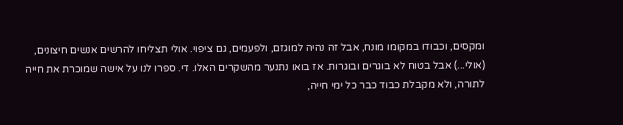ומקסים, וכבודו במקומו מונח, אבל זה נהיה למוגזם, ולפעמים, גם ציפוי. אולי תצליחו להרשים אנשים חיצונים, (אולי...) אבל בטוח לא בוגרים ובוגרות. אז בואו נתנער מהשקרים האלו. די. ספרו לנו על אישה שמוכרת את חייה לתורה, ולא מקבלת כבוד כבר כל ימי חייה,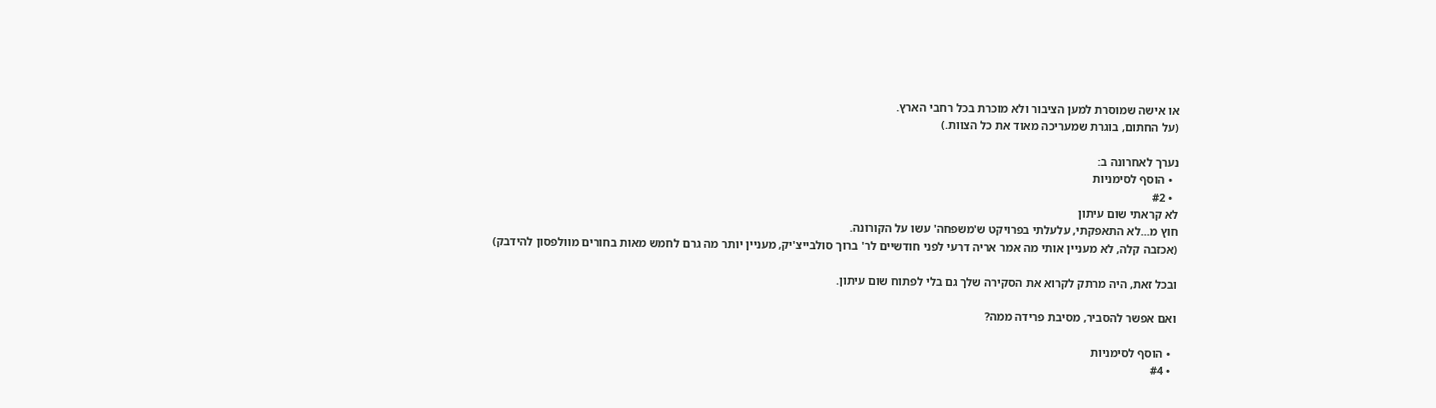או אישה שמוסרת למען הציבור ולא מוכרת בכל רחבי הארץ.
(על החתום, בוגרת שמעריכה מאוד את כל הצוות.)

נערך לאחרונה ב:
  • הוסף לסימניות
  • #2
לא קראתי שום עיתון
חוץ מ...לא התאפקתי, עלעלתי בפרויקט ש'משפחה' עשו על הקורונה.
(אכזבה קלה, לא מעניין אותי מה אמר אריה דרעי לפני חודשיים לר' ברוך סולבייצ'יק, מעניין יותר מה גרם לחמש מאות בחורים מוולפסון להידבק)

ובכל זאת, היה מרתק לקרוא את הסקירה שלך גם בלי לפתוח שום עיתון.

ואם אפשר להסביר, מסיבת פרידה ממה?

  • הוסף לסימניות
  • #4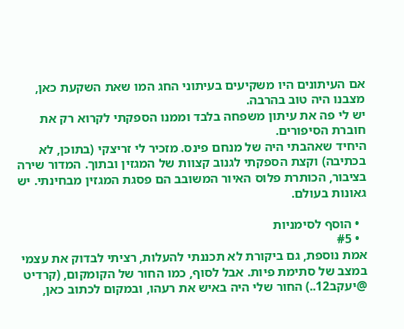אם העיתונים היו משקיעים בעיתוני החג המו שאת השקעת כאן, מצבנו היה טוב בהרבה.
יש לי פה את עיתון משפחה בלבד וממנו הספקתי לקרוא רק את חוברת הסיפורים.
היחיד שאהבתי היה של מנחם פינס. מזכיר לי זריצקי (בתוכן, לא בכתיבה) וקצת הספקתי לגנוב קצוות של המגזין ובתוך. המדור שירה בציבור, הכותרת פלוס האיור המשובב הם פסגת המגזין מבחינתי. יש גאונות בעולם.

  • הוסף לסימניות
  • #5
אמת נוספת, גם ביקורת לא תכננתי להעלות, רציתי לבדוק את עצמי במצב של סתימת פיות. אבל לסוף, כמו החור של הקומקום, (קרדיט @יעקב12..) החור שלי היה באיש את רעהו, ובמקום לכתוב כאן,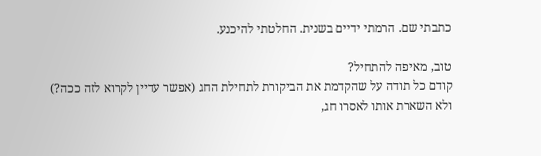כתבתי שם. הרמתי ידיים בשנית. החלטתי להיכנע.

טוב, מאיפה להתחיל?
קודם כל תודה על שהקדמת את הביקורת לתחילת החג (אפשר עדיין לקרוא לזה ככה?)
ולא השארת אותו לאסרו חג,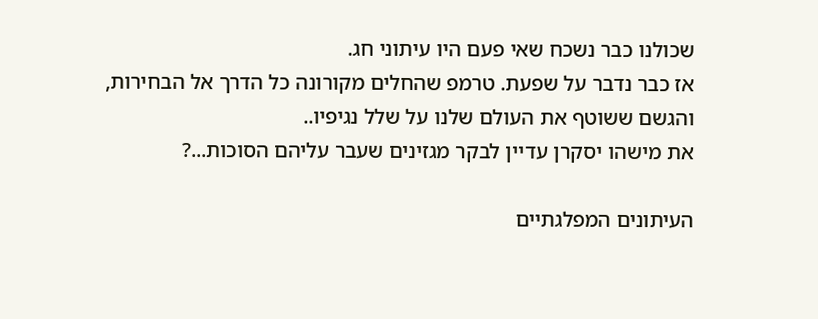שכולנו כבר נשכח שאי פעם היו עיתוני חג.
אז כבר נדבר על שפעת. טרמפ שהחלים מקורונה כל הדרך אל הבחירות,
והגשם ששוטף את העולם שלנו על שלל נגיפיו..
את מישהו יסקרן עדיין לבקר מגזינים שעבר עליהם הסוכות...?

העיתונים המפלגתיים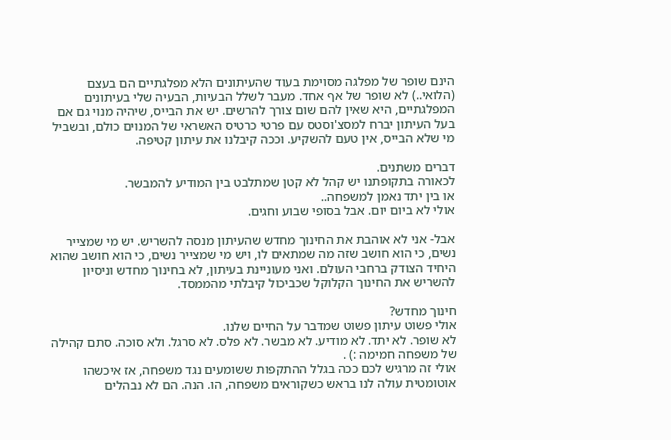הינם שופר של מפלגה מסוימת בעוד שהעיתונים הלא מפלגתיים הם בעצם (הלואי..) לא שופר של אף אחד. מעבר לשלל הבעיות, הבעיה שלי בעיתונים המפלגתיים, היא שאין להם שום צורך להרשים. יש את הבייס, שיהיה מנוי גם אם בעל העיתון יברח למסצ'וסטס עם פרטי כרטיס האשראי של המנוים כולם, ובשביל מי שלא הבייס, אין טעם להשקיע. וככה קיבלנו את עיתון קטיפה.

דברים משתנים.
לכאורה בתקופתנו יש קהל לא קטן שמתלבט בין המודיע להמבשר.
או בין יתד נאמן למשפחה..
אולי לא ביום יום. אבל בסופי שבוע וחגים.

אבל- אני לא אוהבת את החינוך מחדש שהעיתון מנסה להשריש. יש מי שמצייר נשים, כי הוא חושב שזה מה שמתאים לו, ויש מי שמצייר נשים, כי הוא חושב שהוא היחיד הצודק ברחבי העולם. ואני מעוניינת בעיתון, לא בחינוך מחדש וניסיון להשריש את החינוך הקלוקל שכביכול קיבלתי מהממסד.

חינוך מחדש?
אולי פשוט עיתון פשוט שמדבר על החיים שלנו.
לא שופר. לא יתד. לא מודיע. לא מבשר. לא פלס. לא סרגל. ולא סוכה. סתם קהילה של משפחה חמימה :) .
אולי זה מרגיש לכם ככה בגלל ההתקפות ששומעים נגד משפחה, אז איכשהו אוטומטית עולה לנו בראש כשקוראים משפחה, הו. הנה. הם לא נבהלים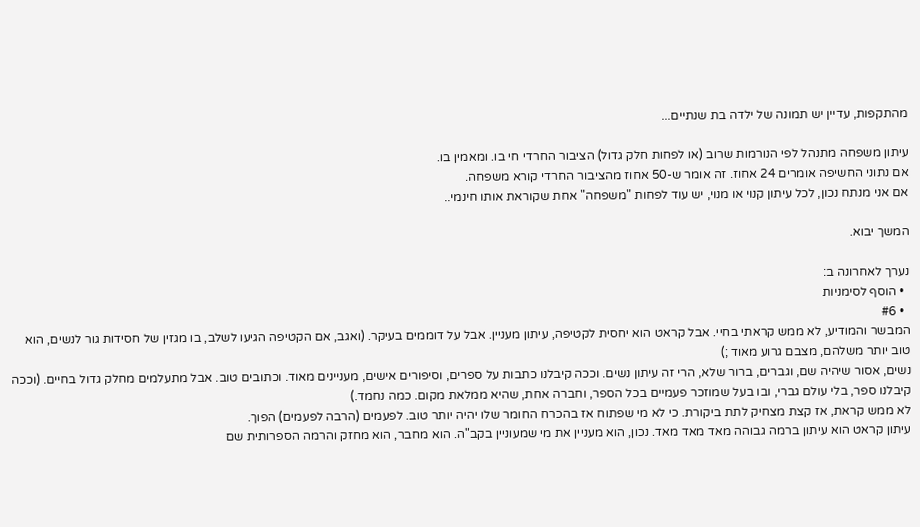מהתקפות, עדיין יש תמונה של ילדה בת שנתיים...

עיתון משפחה מתנהל לפי הנורמות שרוב (או לפחות חלק גדול) הציבור החרדי חי בו. ומאמין בו.
אם נתוני החשיפה אומרים 24 אחוז. זה אומר ש-50 אחוז מהציבור החרדי קורא משפחה.
אם אני מנתח נכון, לכל עיתון קנוי או מנוי, יש עוד לפחות "משפחה" אחת שקוראת אותו חינמי..

המשך יבוא.

נערך לאחרונה ב:
  • הוסף לסימניות
  • #6
המבשר והמודיע, לא ממש קראתי בחיי. אבל קראט הוא יחסית לקטיפה, עיתון מעניין. אבל על דוממים בעיקר. (ואגב, אם הקטיפה הגיעו לשלב, בו מגזין של חסידות גור לנשים, הוא טוב יותר משלהם, מצבם גרוע מאוד ;)
נשים, אסור שיהיה שם, וגברים, ברור שלא, הרי זה עיתון נשים. וככה קיבלנו כתבות על ספרים, וסיפורים אישים, מעניינים מאוד. וכתובים טוב. אבל מתעלמים מחלק גדול בחיים. (וככה קיבלנו ספר, בלי עולם גברי, ובו בעל שמוזכר פעמיים בכל הספר, וחברה אחת, שהיא ממלאת מקום. כמה נחמד.)
לא ממש קראת, אז קצת מצחיק לתת ביקורת. כי לא מי שפתוח אז בהכרח החומר שלו יהיה יותר טוב. לפעמים (הרבה לפעמים) הפוך.
עיתון קראט הוא עיתון ברמה גבוהה מאד מאד מאד. נכון, הוא מעניין את מי שמעוניין בקב"ה. הוא מחבר, הוא מחזק והרמה הספרותית שם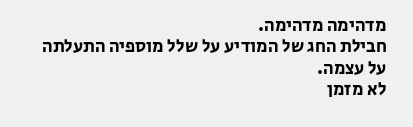מדהימה מדהימה.
חבילת החג של המודיע על שלל מוספיה התעלתה על עצמה.
לא מזמן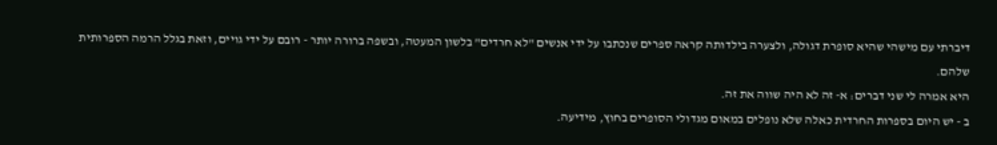דיברתי עם מישהי שהיא סופרת דגולה, ולצערה בילדותה קראה ספרים שנכתבו על ידי אנשים "לא חרדים" בלשון המעטה, ובשפה ברורה יותר - רובם על ידי גויים, וזאת בגלל הרמה הספרותית שלהם.
היא אמרה לי שני דברים: א- זה לא היה שווה את זה.
ב - יש היום בספרות החרדית כאלה שלא נופלים במאום מגדולי הסופרים בחוץ, מידיעה.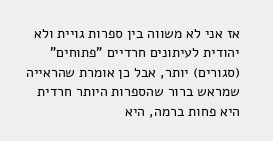אז אני לא משווה בין ספרות גויית ולא יהודית לעיתונים חרדיים "פתוחים" (סגורים) יותר, אבל כן אומרת שהראייה שמראש ברור שהספרות היותר חרדית היא פחות ברמה, היא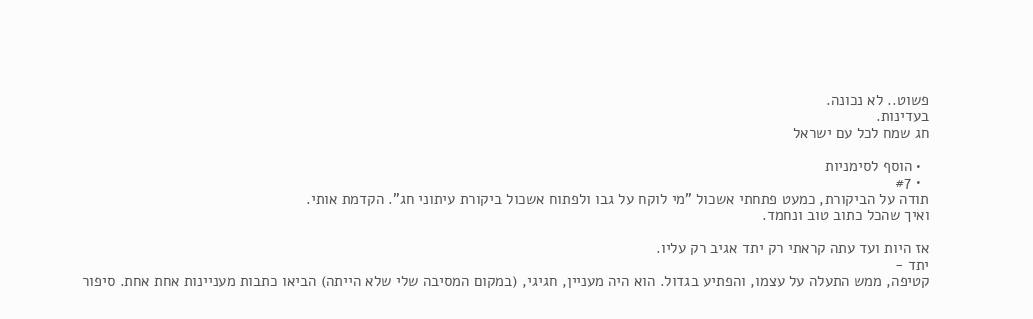פשוט.. לא נכונה.
בעדינות.
חג שמח לכל עם ישראל

  • הוסף לסימניות
  • #7
תודה על הביקורת, כמעט פתחתי אשכול "מי לוקח על גבו ולפתוח אשכול ביקורת עיתוני חג". הקדמת אותי.
ואיך שהכל כתוב טוב ונחמד.

אז היות ועד עתה קראתי רק יתד אגיב רק עליו.
יתד -
קטיפה, ממש התעלה על עצמו, והפתיע בגדול. הוא היה מעניין, חגיגי, (במקום המסיבה שלי שלא הייתה) הביאו כתבות מעניינות אחת אחת. סיפור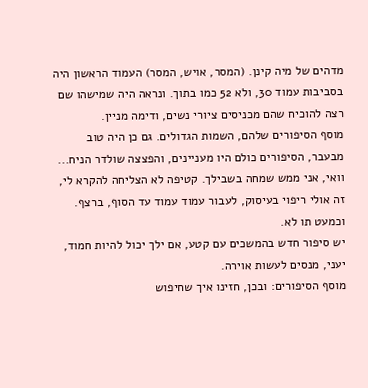מדהים של מיה קינן. (המסר, אויש, המסר) העמוד הראשון היה בסביבות עמוד 30, ולא 52 כמו בתוך. ונראה היה שמישהו שם רצה להוכיח שהם מכניסים ציורי נשים, ודימה מניין.
מוסף הסיפורים שלהם, השמות הגדולים. גם כן היה טוב מבעבר, הסיפורים כולם היו מעניינים, והפצצה שולדר הניח...
וואי, אני ממש שמחה בשבילך. קטיפה לא הצליחה להקרא לי, זה אולי ריפוי בעיסוק, לעבור עמוד עמוד עד הסוף, ברצף. וכמעט תו לא.
יש סיפור חדש בהמשכים עם קטע, אם ילך יכול להיות חמוד, יעני, מנסים לעשות אוירה.
מוסף הסיפורים: ובכן, חזינו איך שחיפוש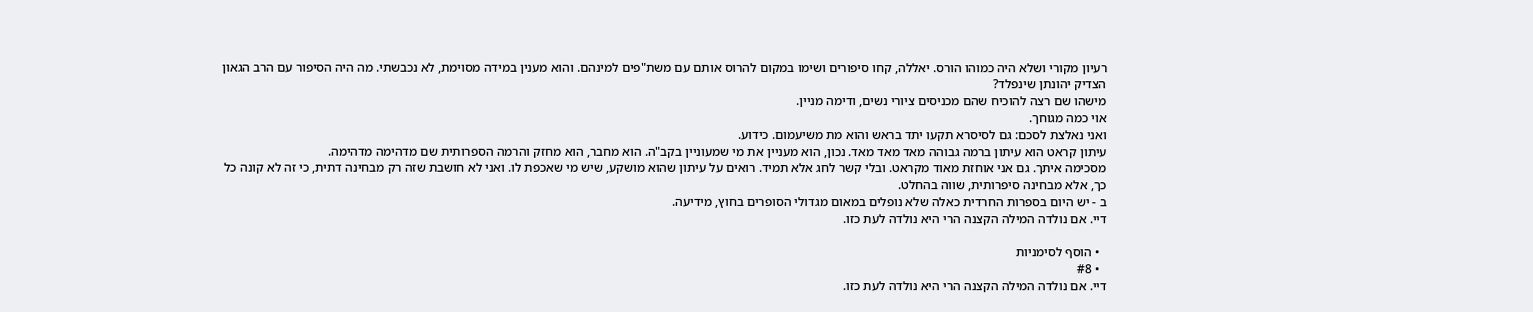רעיון מקורי ושלא היה כמוהו הורס. יאללה, קחו סיפורים ושימו במקום להרוס אותם עם משת"פים למינהם. והוא מענין במידה מסוימת, לא נכבשתי. מה היה הסיפור עם הרב הגאון הצדיק יהונתן שינפלד?
מישהו שם רצה להוכיח שהם מכניסים ציורי נשים, ודימה מניין.
אוי כמה מגוחך.
ואני נאלצת לסכם: גם לסיסרא תקעו יתד בראש והוא מת משיעמום. כידוע.
עיתון קראט הוא עיתון ברמה גבוהה מאד מאד מאד. נכון, הוא מעניין את מי שמעוניין בקב"ה. הוא מחבר, הוא מחזק והרמה הספרותית שם מדהימה מדהימה.
מסכימה איתך. גם אני אוחזת מאוד מקראט. ובלי קשר לחג אלא תמיד. רואים על עיתון שהוא מושקע, שיש מי שאכפת לו. ואני לא חושבת שזה רק מבחינה דתית, כי זה לא קונה כל כך, אלא מבחינה סיפרותית, שווה בהחלט.
ב - יש היום בספרות החרדית כאלה שלא נופלים במאום מגדולי הסופרים בחוץ, מידיעה.
דיי. אם נולדה המילה הקצנה הרי היא נולדה לעת כזו.

  • הוסף לסימניות
  • #8
דיי. אם נולדה המילה הקצנה הרי היא נולדה לעת כזו.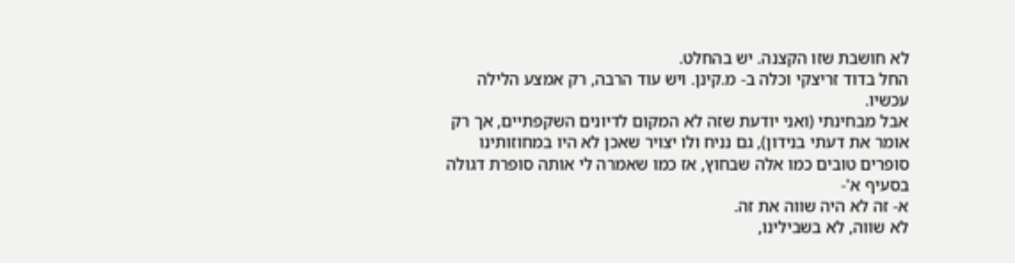לא חושבת שזו הקצנה. יש בהחלט.
החל בדוד זריצקי וכלה ב- מ.קינן. ויש עוד הרבה, רק אמצע הלילה עכשיו.
אבל מבחינתי (ואני יודעת שזה לא המקום לדיונים השקפתיים, אך רק אומר את דעתי בנידון), גם נניח ולו יצויר שאכן לא היו במחוזותינו סופרים טובים כמו אלה שבחוץ, אז כמו שאמרה לי אותה סופרת דגולה בסעיף א'-
א- זה לא היה שווה את זה.
לא שווה, לא בשבילינו,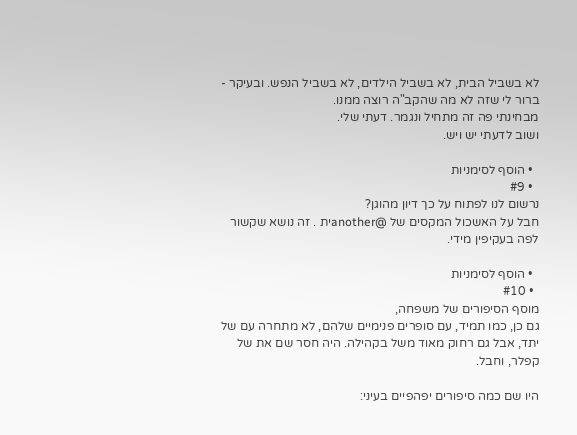לא בשביל הבית, לא בשביל הילדים, לא בשביל הנפש. ובעיקר - ברור לי שזה לא מה שהקב"ה רוצה ממנו.
מבחינתי פה זה מתחיל ונגמר. דעתי שלי.
ושוב לדעתי יש ויש.

  • הוסף לסימניות
  • #9
נרשום לנו לפתוח על כך דיון מהוגן?
חבל על האשכול המקסים של @anotherית . זה נושא שקשור לפה בעקיפין מידי.

  • הוסף לסימניות
  • #10
מוסף הסיפורים של משפחה,
גם כן, כמו תמיד, עם סופרים פנימיים שלהם, לא מתחרה עם של יתד, אבל גם רחוק מאוד משל בקהילה. היה חסר שם את של קפלר, וחבל.

היו שם כמה סיפורים יפהפיים בעיני: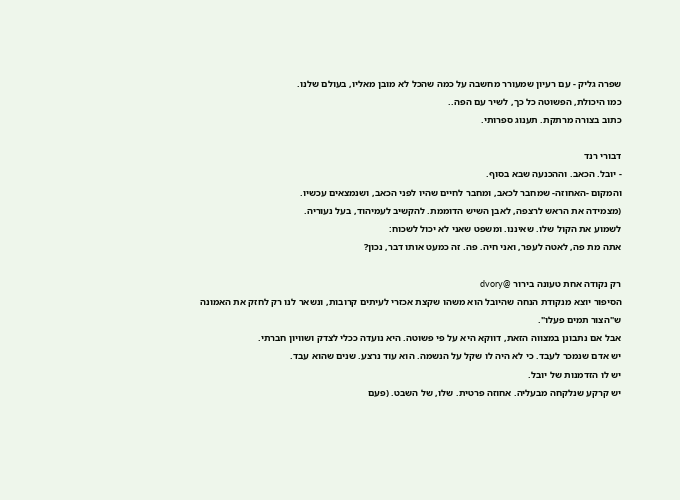שפרה גליק - עם רעיון שמעורר מחשבה על כמה שהכל לא מובן מאליו, בעולם שלנו.
כמו היכולת, הפשוטה כל כך, לשיר עם הפה..
כתוב בצורה מרתקת. תענוג ספרותי.

דבורי רנד
- יובל. הכאב. וההכנעה שבא בסוף.
והמקום -האחוזה- שמחבר לכאב, ומחבר לחיים שהיו לפני הכאב, ושנמצאים עכשיו.
(מצמידה את הראש לרצפה, לאבן השיש הדוממת. להקשיב לעמיהוד, בעל נעוריה.
לשמוע את הקול שלו. שאיננו. ומשפט שאני לא יכול לשכוח:
אתה מת פה, לאטה לעפר, ואני חיה. פה. זה כמעט אותו דבר, נכון?

רק נקודה אחת טעונה בירור @dvory
הסיפור יוצא מנקודת הנחה שהיובל הוא משהו שקצת אכזרי לעיתים קרובות, ונשאר לנו רק לחזק את האמונה ש"הצור תמים פעלו".
אבל אם נתבונן במצווה הזאת, דווקא היא על פי פשוטה. היא נועדה ככלי לצדק ושוויון חברתי.
יש אדם שנמכר לעבד. כי לא היה לו שקל על הנשמה. הוא עוד נרצע. שנים שהוא עבד.
יש לו הזדמנות של יובל.
יש קרקע שנלקחה מבעליה. אחוזה פרטית. שלו, של השבט. (פעם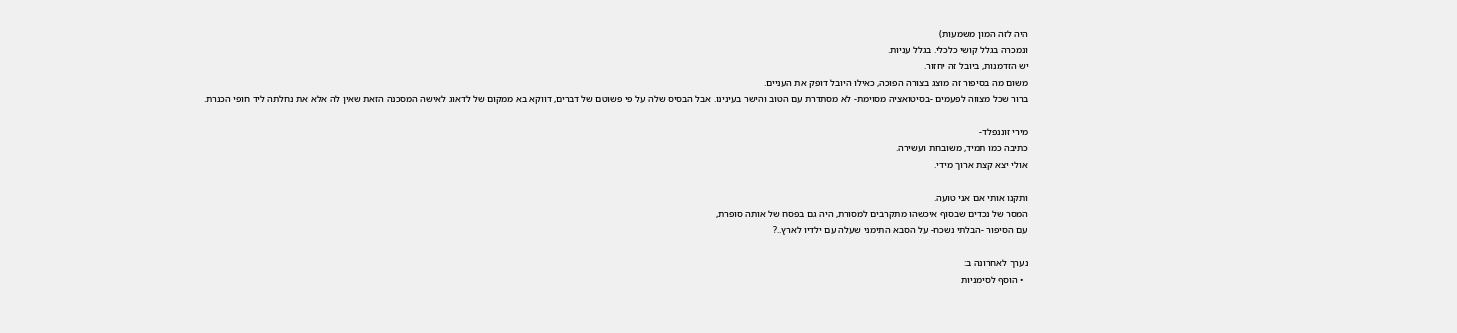היה לזה המון משמעות)
ונמכרה בגלל קושי כלכלי. בגלל עניות.
יש הזדמנות, ביובל זה יחזור.
משום מה בסיפור זה מוצג בצורה הפוכה, כאילו היובל דופק את העניים.
ברור שכל מצווה לפעמים -בסיטואציה מסוימת- לא מסתדרת עם הטוב והישר בעינינו. אבל הבסיס שלה על פי פשוטם של דברים, דווקא בא ממקום של לדאוג לאישה המסכנה הזאת שאין לה אלא את נחלתה ליד חופי הכנרת.

מירי זוננפלד-
כתיבה כמו תמיד, משובחת ועשירה.
אולי יצא קצת ארוך מידי.

ותקנו אותי אם אני טועה.
המסר של נכדים שבסוף איכשהו מתקרבים למסורת, היה גם בפסח של אותה סופרת,
עם הסיפור -הבלתי נשכח- על הסבא התימני שעלה עם ילדיו לארץ..?

נערך לאחרונה ב:
  • הוסף לסימניות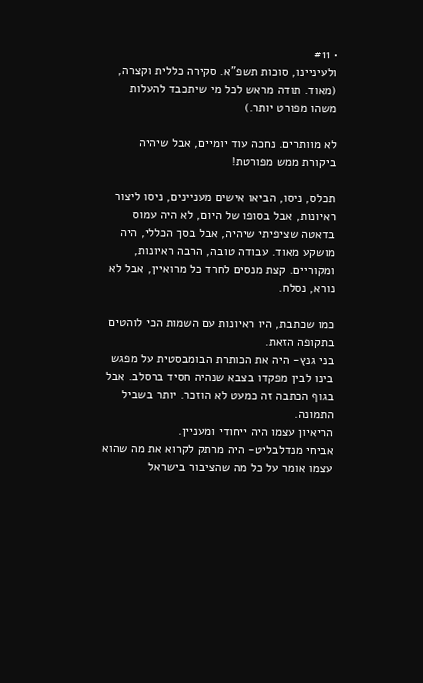• #11
ולעיניינו, סוכות תשפ"א. סקירה כללית וקצרה, (מאוד. תודה מראש לכל מי שיתכבד להעלות משהו מפורט יותר.)

לא מוותרים. נחכה עוד יומיים, אבל שיהיה ביקורת ממש מפורטת!

תכלס, ניסו, הביאו אישים מעניינים, ניסו ליצור ראיונות, אבל בסופו של היום, לא היה עמוס בדאטה שציפיתי שיהיה, אבל בסך הכללי, היה מושקע מאוד. עבודה טובה, הרבה ראיונות, ומקוריים. קצת מנסים לחרד כל מרואיין, אבל לא נורא, נסלח.

כמו שכתבת, היו ראיונות עם השמות הכי לוהטים בתקופה הזאת.
בני גנץ- היה את הכותרת הבומבסטית על מפגש בינו לבין מפקדו בצבא שנהיה חסיד ברסלב. אבל בגוף הכתבה זה כמעט לא הוזכר. יותר בשביל התמונה.
הריאיון עצמו היה ייחודי ומעניין.
אביחי מנדלבליט- היה מרתק לקרוא את מה שהוא עצמו אומר על כל מה שהציבור בישראל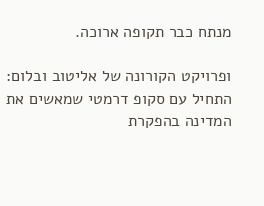מנתח כבר תקופה ארוכה.

ופרויקט הקורונה של אליטוב ובלום:
התחיל עם סקופ דרמטי שמאשים את המדינה בהפקרת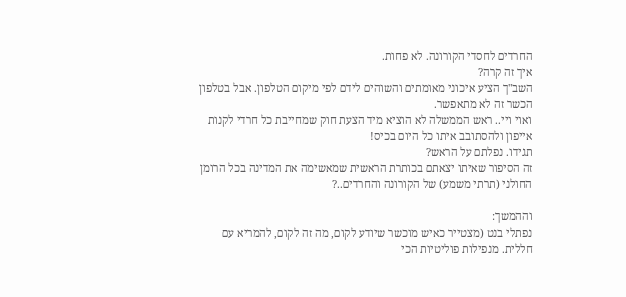החרדים לחסדי הקורונה. לא פחות.
איך זה קרה?
השב"ך הציע איכוני מאומתים והשוהים לידם לפי מיקום הטלפון. אבל בטלפון הכשר זה לא מתאפשר.
ואוי ויי.. ראש הממשלה לא הוציא מיד הצעת חוק שמחייבת כל חרדי לקנות אייפון ולהסתובב איתו כל היום בכיס!
תגידו. נפלתם על הראש?
זה הסיפור שאיתו יצאתם בכותרת הראשית שמאשימה את המדינה בכל הרומן החולני (תרתי משמע) של הקורונה והחרדים..?

וההמשך:
נפתלי בנט (מצטייר כאיש מוכשר שיודע לקום, מה זה לקום, להמריא עם חללית. מנפילות פוליטיות הכי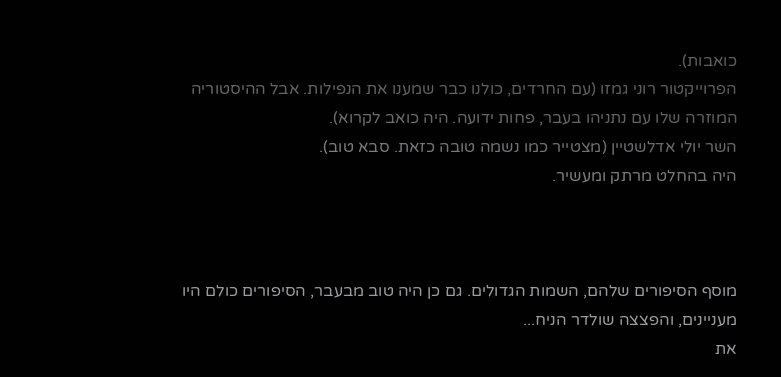כואבות).
הפרוייקטור רוני גמזו (עם החרדים, כולנו כבר שמענו את הנפילות. אבל ההיסטוריה המוזרה שלו עם נתניהו בעבר, פחות ידועה. היה כואב לקרוא).
השר יולי אדלשטיין (מצטייר כמו נשמה טובה כזאת. סבא טוב).
היה בהחלט מרתק ומעשיר.



מוסף הסיפורים שלהם, השמות הגדולים. גם כן היה טוב מבעבר, הסיפורים כולם היו מעניינים, והפצצה שולדר הניח...
את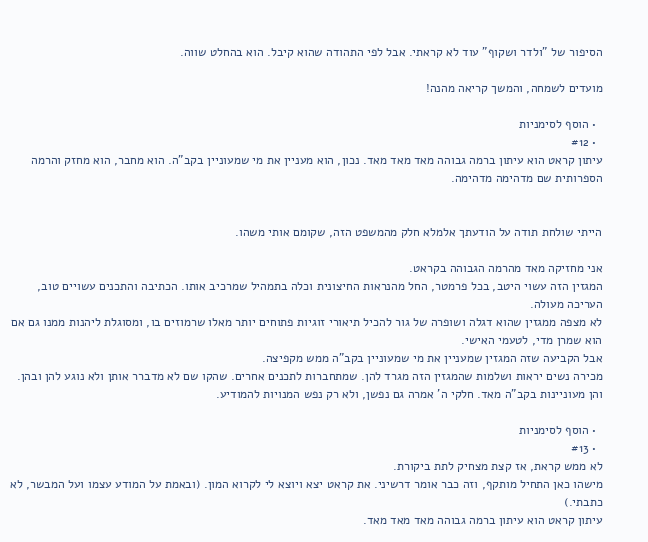הסיפור של "ולדר ושקוף" עוד לא קראתי. אבל לפי התהודה שהוא קיבל. הוא בהחלט שווה.

מועדים לשמחה, והמשך קריאה מהנה!

  • הוסף לסימניות
  • #12
עיתון קראט הוא עיתון ברמה גבוהה מאד מאד מאד. נכון, הוא מעניין את מי שמעוניין בקב"ה. הוא מחבר, הוא מחזק והרמה הספרותית שם מדהימה מדהימה.


הייתי שולחת תודה על הודעתך אלמלא חלק מהמשפט הזה, שקומם אותי משהו.

אני מחזיקה מאד מהרמה הגבוהה בקראט.
המגזין הזה עשוי היטב, בכל פרמטר, החל מהנראות החיצונית וכלה בתמהיל שמרכיב אותו. הכתיבה והתכנים עשויים טוב, העריכה מעולה.
לא מצפה ממגזין שהוא דגלה ושופרה של גור להכיל תיאורי זוגיות פתוחים יותר מאלו שרמוזים בו, ומסוגלת ליהנות ממנו גם אם הוא שמרן מדי, לטעמי האישי.
אבל הקביעה שזה המגזין שמעניין את מי שמעוניין בקב"ה ממש מקפיצה.
מכירה נשים יראות ושלמות שהמגזין הזה מגרד להן. שמתחברות לתכנים אחרים. שהקו שם לא מדברר אותן ולא נוגע להן ובהן. והן מעוניינות בקב"ה מאד. חלקי ה' אמרה גם נפשן, ולא רק נפש המנויות להמודיע.

  • הוסף לסימניות
  • #13
לא ממש קראת, אז קצת מצחיק לתת ביקורת.
מישהו כאן התחיל מותקף, וזה כבר אומר דרשיני. את קראט יצא ויוצא לי לקרוא המון. (ובאמת על המודע עצמו ועל המבשר, לא כתבתי.)
עיתון קראט הוא עיתון ברמה גבוהה מאד מאד מאד.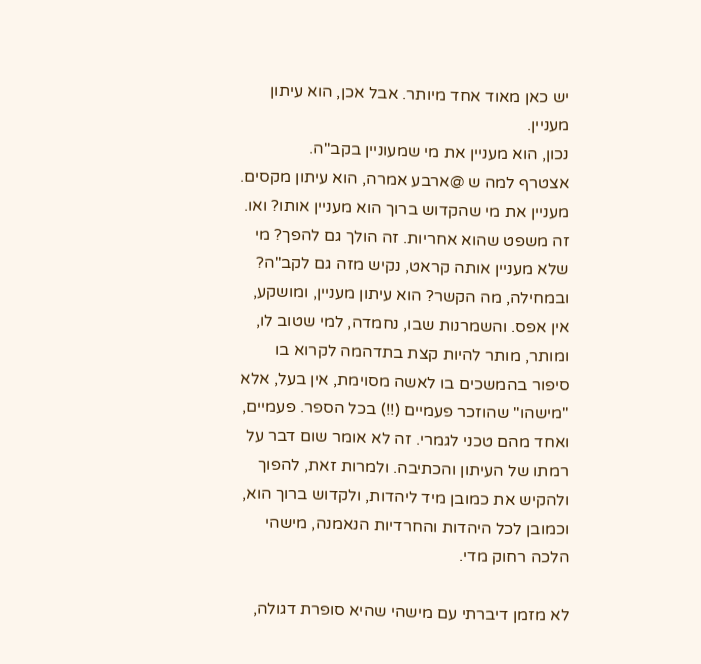יש כאן מאוד אחד מיותר. אבל אכן, הוא עיתון מעניין.
נכון, הוא מעניין את מי שמעוניין בקב"ה.
אצטרף למה ש @ארבע אמרה, הוא עיתון מקסים. מעניין את מי שהקדוש ברוך הוא מעניין אותו? ואו. זה משפט שהוא אחריות. זה הולך גם להפך? מי שלא מעניין אותה קראט, נקיש מזה גם לקב"ה? ובמחילה, מה הקשר? הוא עיתון מעניין, ומושקע, אין אפס. והשמרנות שבו, נחמדה, למי שטוב לו, ומותר, מותר להיות קצת בתדהמה לקרוא בו סיפור בהמשכים בו לאשה מסוימת, אין בעל, אלא "מישהו" שהוזכר פעמיים (!!) בכל הספר. פעמיים, ואחד מהם טכני לגמרי. זה לא אומר שום דבר על רמתו של העיתון והכתיבה. ולמרות זאת, להפוך ולהקיש את כמובן מיד ליהדות, ולקדוש ברוך הוא, וכמובן לכל היהדות והחרדיות הנאמנה, מישהי הלכה רחוק מדי.

לא מזמן דיברתי עם מישהי שהיא סופרת דגולה,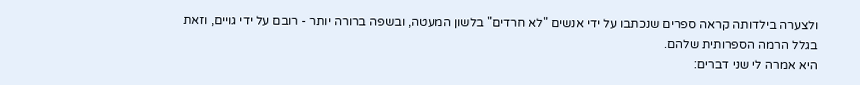ולצערה בילדותה קראה ספרים שנכתבו על ידי אנשים "לא חרדים" בלשון המעטה, ובשפה ברורה יותר - רובם על ידי גויים, וזאת בגלל הרמה הספרותית שלהם.
היא אמרה לי שני דברים: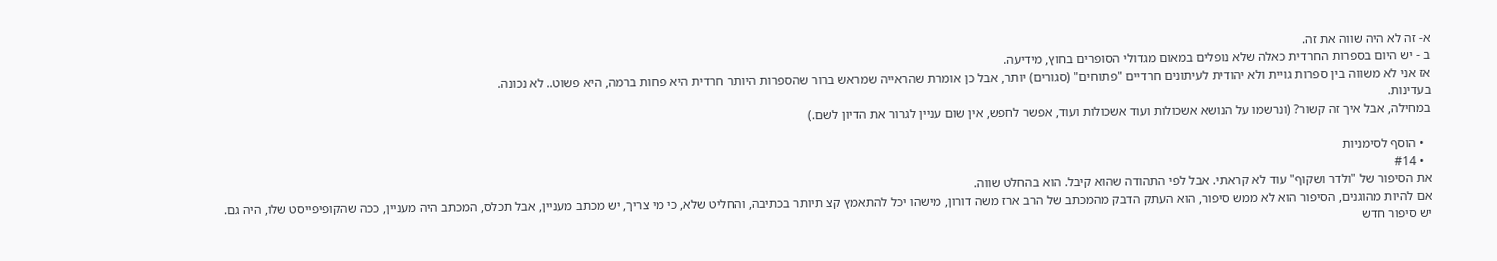א- זה לא היה שווה את זה.
ב - יש היום בספרות החרדית כאלה שלא נופלים במאום מגדולי הסופרים בחוץ, מידיעה.
אז אני לא משווה בין ספרות גויית ולא יהודית לעיתונים חרדיים "פתוחים" (סגורים) יותר, אבל כן אומרת שהראייה שמראש ברור שהספרות היותר חרדית היא פחות ברמה, היא פשוט.. לא נכונה.
בעדינות.
במחילה, אבל איך זה קשור? (ונרשמו על הנושא אשכולות ועוד אשכולות ועוד, אפשר לחפש, אין שום עניין לגרור את הדיון לשם.)

  • הוסף לסימניות
  • #14
את הסיפור של "ולדר ושקוף" עוד לא קראתי. אבל לפי התהודה שהוא קיבל. הוא בהחלט שווה.
אם להיות מהוגנים, הסיפור הוא לא ממש סיפור, הוא העתק הדבק מהמכתב של הרב ארז משה דורון, מישהו יכל להתאמץ קצ תיותר בכתיבה, והחליט שלא, כי מי צריך, יש מכתב מעניין, אבל תכלס, המכתב היה מעניין, ככה שהקופיפייסט שלו, היה גם.
יש סיפור חדש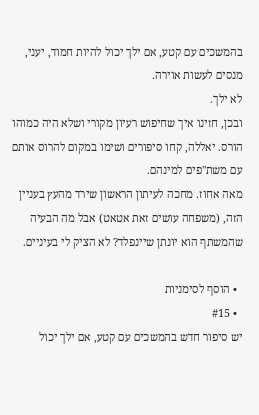בהמשכים עם קטע, אם ילך יכול להיות חמוד, יעני, מנסים לעשות אוירה.
לא ילך.
ובכן, חזינו איך שחיפוש רעיון מקורי ושלא היה כמוהו הורס. יאללה, קחו סיפורים ושימו במקום להרוס אותם עם משת"פים למינהם.
מאה אחוז. מחכה לעיתון הראשון שירד מהעץ בעניין הזה, (משפחה עושים זאת אטאט) אבל מה הבעיה שהמשתף הוא יונתן שיינפלד? לא הציק לי בעיניים.

  • הוסף לסימניות
  • #15
יש סיפור חדש בהמשכים עם קטע, אם ילך יכול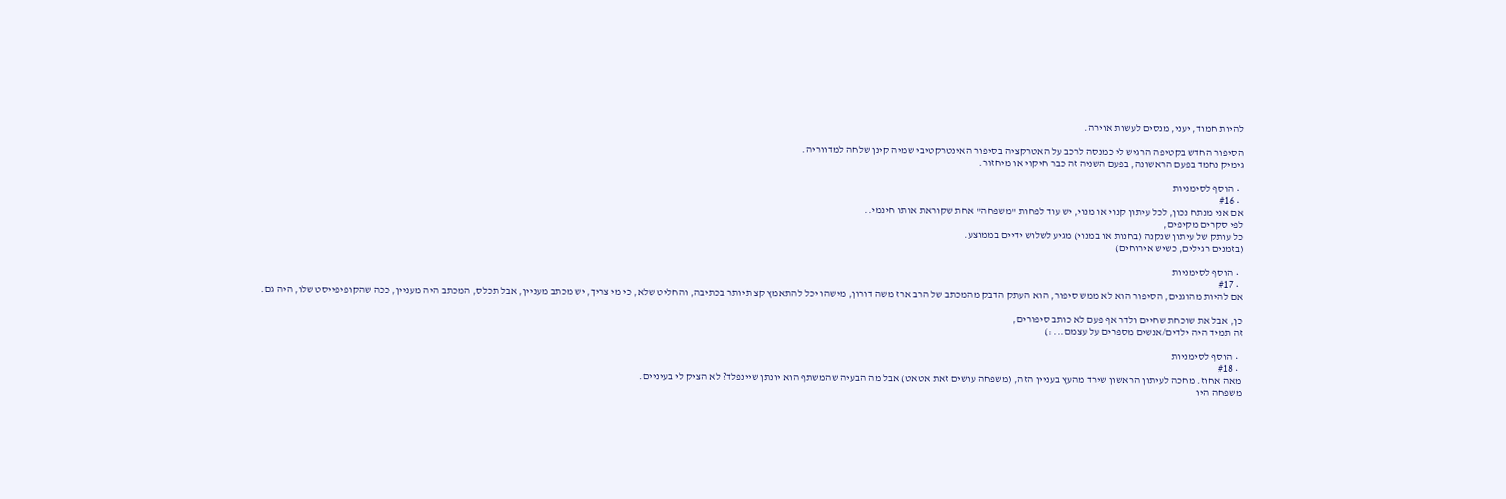להיות חמוד, יעני, מנסים לעשות אוירה.

הסיפור החדש בקטיפה הרגיש לי כמנסה לרכב על האטרקציה בסיפור האינטרקטיבי שמיה קינן שלחה למדווריה.
גימיק נחמד בפעם הראשונה, בפעם השניה זה כבר חיקוי או מיחזור.

  • הוסף לסימניות
  • #16
אם אני מנתח נכון, לכל עיתון קנוי או מנוי, יש עוד לפחות "משפחה" אחת שקוראת אותו חינמי..
לפי סקרים מקיפים,
כל עותק של עיתון שנקנה (בחנות או במנוי) מגיע לשלוש ידיים בממוצע.
(בזמנים רגילים, כשיש אירוחים)

  • הוסף לסימניות
  • #17
אם להיות מהוגנים, הסיפור הוא לא ממש סיפור, הוא העתק הדבק מהמכתב של הרב ארז משה דורון, מישהו יכל להתאמץ קצ תיותר בכתיבה, והחליט שלא, כי מי צריך, יש מכתב מעניין, אבל תכלס, המכתב היה מעניין, ככה שהקופיפייסט שלו, היה גם.

כן, אבל את שוכחת שחיים ולדר אף פעם לא כותב סיפורים,
זה תמיד היה ילדים/אנשים מספרים על עצמם... :)

  • הוסף לסימניות
  • #18
מאה אחוז. מחכה לעיתון הראשון שירד מהעץ בעניין הזה, (משפחה עושים זאת אטאט) אבל מה הבעיה שהמשתף הוא יונתן שיינפלד? לא הציק לי בעיניים.
משפחה היו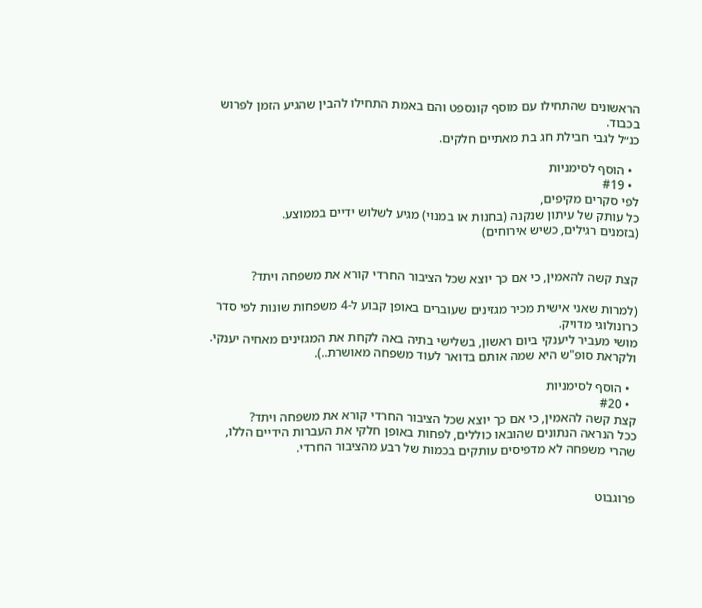הראשונים שהתחילו עם מוסף קונספט והם באמת התחילו להבין שהגיע הזמן לפרוש בכבוד.
כנ״ל לגבי חבילת חג בת מאתיים חלקים.

  • הוסף לסימניות
  • #19
לפי סקרים מקיפים,
כל עותק של עיתון שנקנה (בחנות או במנוי) מגיע לשלוש ידיים בממוצע.
(בזמנים רגילים, כשיש אירוחים)


קצת קשה להאמין, כי אם כך יוצא שכל הציבור החרדי קורא את משפחה ויתד?

(למרות שאני אישית מכיר מגזינים שעוברים באופן קבוע ל-4 משפחות שונות לפי סדר כרונולוגי מדויק.
מושי מעביר ליענקי ביום ראשון, בשלישי בתיה באה לקחת את המגזינים מאחיה יענקי. ולקראת סופ"ש היא שמה אותם בדואר לעוד משפחה מאושרת..).

  • הוסף לסימניות
  • #20
קצת קשה להאמין, כי אם כך יוצא שכל הציבור החרדי קורא את משפחה ויתד?
ככל הנראה הנתונים שהובאו כוללים, לפחות באופן חלקי את העברות הידיים הללו,
שהרי משפחה לא מדפיסים עותקים בכמות של רבע מהציבור החרדי.


פרוגבוט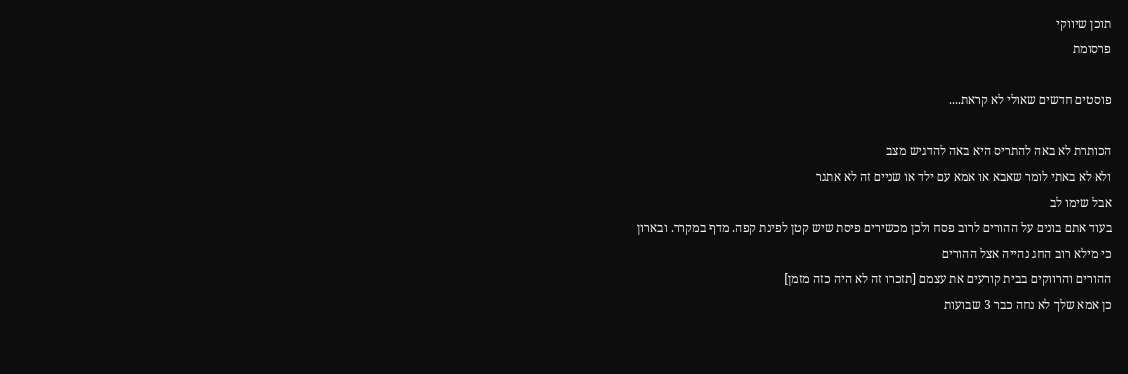תוכן שיווקי
פרסומת

פוסטים חדשים שאולי לא קראת....

הכותרת לא באה להתריס היא באה להדגיש מצב
ולא לא באתי לומר שאבא או אמא עם ילד או שניים זה לא אתגר
אבל שימו לב
בעוד אתם בונים על ההורים לרוב פסח ולכן מכשירים פיסת שיש קטן לפינת קפה. מדף במקרר. ובארון
כי מילא רוב החג נהייה אצל ההורים
ההורים והרווקים בבית קורעים את עצמם [תזכרו זה לא היה כזה מזמן]
כן אמא שלך לא נחה כבר 3 שבועות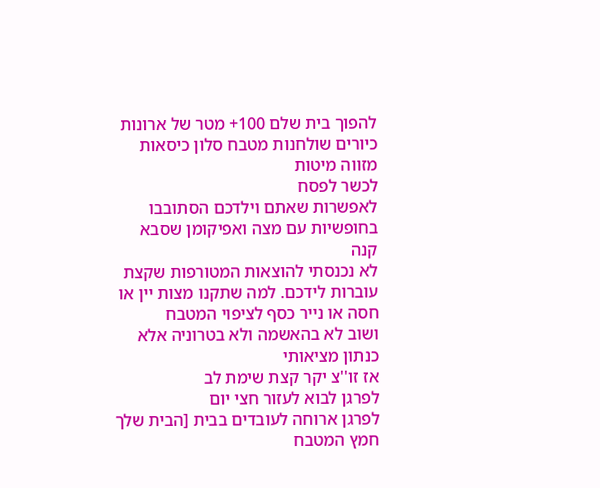להפוך בית שלם 100+ מטר של ארונות כיורים שולחנות מטבח סלון כיסאות מזווה מיטות
לכשר לפסח
לאפשרות שאתם וילדכם הסתובבו בחופשיות עם מצה ואפיקומן שסבא קנה
לא נכנסתי להוצאות המטורפות שקצת עוברות לידכם. למה שתקנו מצות יין או חסה או נייר כסף לציפוי המטבח
ושוב לא בהאשמה ולא בטרוניה אלא כנתון מציאותי
אז זו''צ יקר קצת שימת לב
לפרגן לבוא לעזור חצי יום
לפרגן ארוחה לעובדים בבית [הבית שלך חמץ המטבח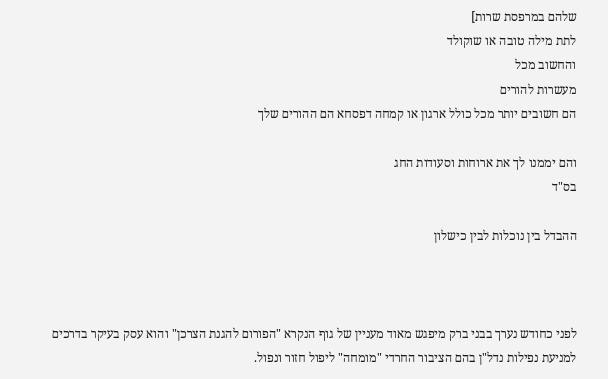שלהם במרפסת שרות]
לתת מילה טובה או שוקולד
והחשוב מכל
מעשרות להורים
הם חשובים יותר מכל כולל ארגון או קמחה דפסחא הם ההורים שלך

והם יממנו לך את ארוחות וסעודות החג
בס"ד

ההבדל בין נוכלות לבין כישלון



לפני כחודש נערך בבני ברק מיפגש מאוד מעניין של גוף הנקרא "הפורום להגנת הצרכן" והוא עסק בעיקר בדרכים למניעת נפילות נדל"ן בהם הציבור החרדי "מומחה" ליפול חזור ונפול.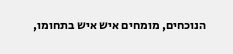הנוכחים, מומחים איש איש בתחומו,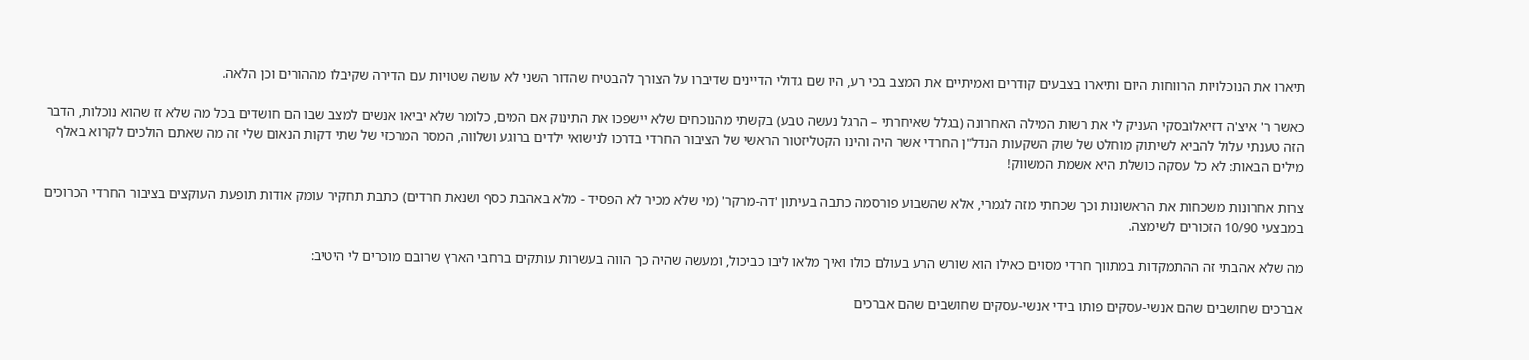תיארו את הנוכלויות הרווחות היום ותיארו בצבעים קודרים ואמיתיים את המצב בכי רע, היו שם גדולי הדיינים שדיברו על הצורך להבטיח שהדור השני לא עושה שטויות עם הדירה שקיבלו מההורים וכן הלאה.

כאשר ר' איצ'ה דזיאלובסקי העניק לי את רשות המילה האחרונה (בגלל שאיחרתי – הרגל נעשה טבע) בקשתי מהנוכחים שלא יישפכו את התינוק אם המים, כלומר שלא יביאו אנשים למצב שבו הם חושדים בכל מה שלא זז שהוא נוכלות, הדבר הזה טענתי עלול להביא לשיתוק מוחלט של שוק השקעות הנדל"ן החרדי אשר היה והינו הקטליזטור הראשי של הציבור החרדי בדרכו לנישואי ילדים ברוגע ושלווה, המסר המרכזי של שתי דקות הנאום שלי זה מה שאתם הולכים לקרוא באלף מילים הבאות: לא כל עסקה כושלת היא אשמת המשווק!

צרות אחרונות משכחות את הראשונות וכך שכחתי מזה לגמרי, אלא שהשבוע פורסמה כתבה בעיתון 'דה-מרקר' (מי שלא מכיר לא הפסיד - מלא באהבת כסף ושנאת חרדים) כתבת תחקיר עומק אודות תופעת העוקצים בציבור החרדי הכרוכים במבצעי 10/90 הזכורים לשימצה.

מה שלא אהבתי זה ההתמקדות במתווך חרדי מסוים כאילו הוא שורש הרע בעולם כולו ואיך מלאו ליבו כביכול, ומעשה שהיה כך הווה בעשרות עותקים ברחבי הארץ שרובם מוכרים לי היטיב:

אברכים שחושבים שהם אנשי-עסקים פותו בידי אנשי-עסקים שחושבים שהם אברכים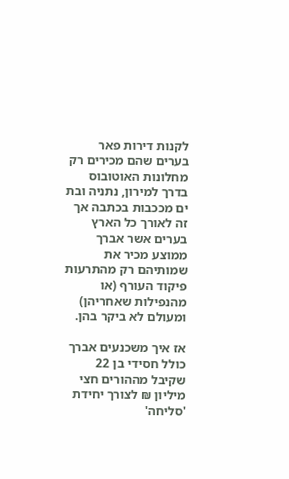לקנות דירות פאר בערים שהם מכירים רק מחלונות האוטובוס בדרך למירון, נתניה ובת ים מככבות בכתבה אך זה לאורך כל הארץ בערים אשר אברך ממוצע מכיר את שמותיהם רק מהתרעות פיקוד העורף (או מהנפילות שאחריהן) ומעולם לא ביקר בהן.

אז איך משכנעים אברך כולל חסידי בן 22 שקיבל מההורים חצי מיליון ₪ לצורך יחידת 'סליחה'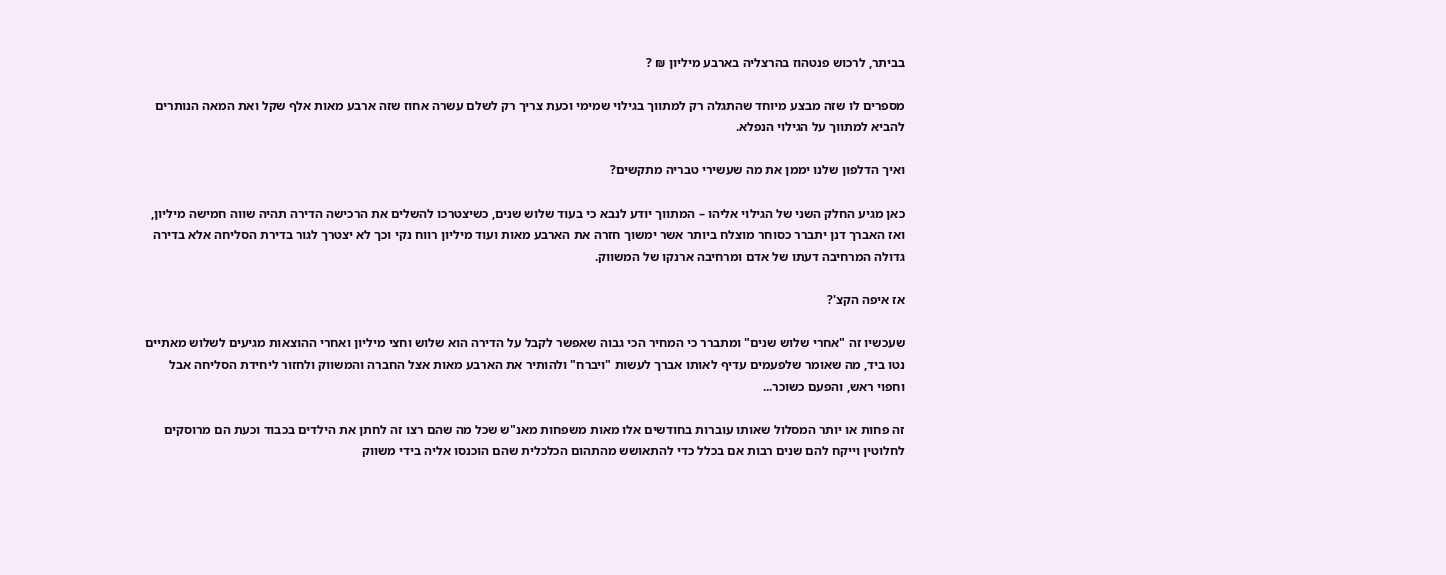בביתר, לרכוש פנטהוז בהרצליה בארבע מיליון ₪ ?

מספרים לו שזה מבצע מיוחד שהתגלה רק למתווך בגילוי שמימי וכעת צריך רק לשלם עשרה אחוז שזה ארבע מאות אלף שקל ואת המאה הנותרים להביא למתווך על הגילוי הנפלא.

ואיך הדלפון שלנו יממן את מה שעשירי טבריה מתקשים?

כאן מגיע החלק השני של הגילוי אליהו – המתווך יודע לנבא כי בעוד שלוש שנים, כשיצטרכו להשלים את הרכישה הדירה תהיה שווה חמישה מיליון, ואז האברך דנן יתברר כסוחר מוצלח ביותר אשר ימשוך חזרה את הארבע מאות ועוד מיליון רווח נקי וכך לא יצטרך לגור בדירת הסליחה אלא בדירה גדולה המרחיבה דעתו של אדם ומרחיבה ארנקו של המשווק.

אז איפה הקצ'?

שעכשיו זה "אחרי שלוש שנים" ומתברר כי המחיר הכי גבוה שאפשר לקבל על הדירה הוא שלוש וחצי מיליון ואחרי ההוצאות מגיעים לשלוש מאתיים נטו ביד, מה שאומר שלפעמים עדיף לאותו אברך לעשות "ויברח" ולהותיר את הארבע מאות אצל החברה והמשווק ולחזור ליחידת הסליחה אבל וחפוי ראש, והפעם כשוכר...

זה פחות או יותר המסלול שאותו עוברות בחודשים אלו מאות משפחות מאנ"ש שכל מה שהם רצו זה לחתן את הילדים בכבוד וכעת הם מרוסקים לחלוטין וייקח להם שנים רבות אם בכלל כדי להתאושש מהתהום הכלכלית שהם הוכנסו אליה בידי משווק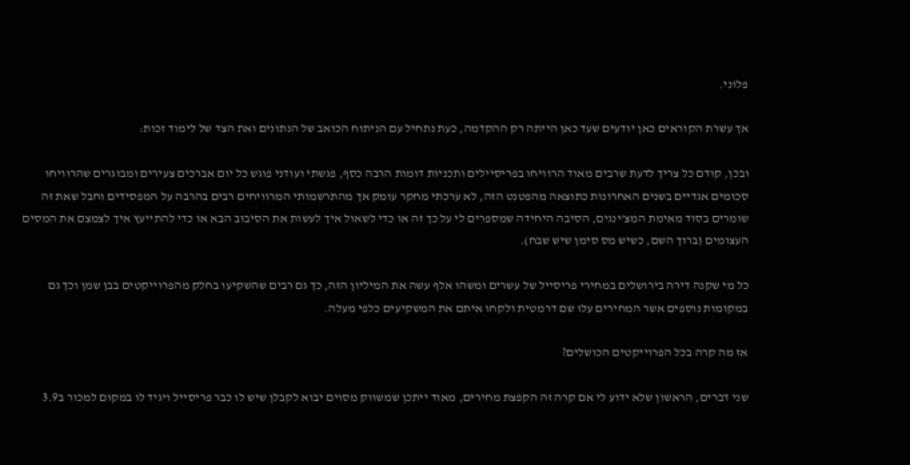פלוני.

אך עשרת הקוראים כאן יודעים שעד כאן הייתה רק ההקדמה, כעת נתחיל עם הניתוח הכואב של הנתונים ואת הצד של לימוד זכות:

ובכן, קודם כל צריך לדעת שרבים מאוד הרוויחו בפריסיילים ותכניות דומות הרבה כסף, פגשתי ועודני פוגש כל יום אברכים צעירים ומבוגרים שהרוויחו סכומים אגדיים בשנים האחרונות כתוצאה מהפטנט הזה, לא ערכתי מחקר עומק אך מהתרשמותי המרוויחים רבים בהרבה על המפסידים וחבל שאת זה שומרים בסוד מאימת המצ'ינגים, הסיבה היחידה שמספרים לי על כך זה או כדי לשאול איך לעשות את הסיבוב הבא או כדי להתייעץ איך לצמצם את המסים העצומים (ברוך השם, כשיש מס סימן שיש שבח).

כל מי שקנה דירה בירושלים במחירי פריסייל של עשרים ומשהו אלף עשה את המיליון הזה, כך גם רבים שהשקיעו בחלק מהפרוייקטים בבן שמן וכך גם במקומות נוספים אשר המחירים עלו שם דרמטית ולקחו איתם את המשקיעים כלפי מעלה.

אז מה קרה בכל הפרוייקטים הכושלים?

שני דברים, הראשון שלא ידוע לי אם קרה זה הקפצת מחירים, מאוד ייתכן שמשווק מסוים יבוא לקבלן שיש לו כבר פריסייל ויגיד לו במקום למכור ב3.9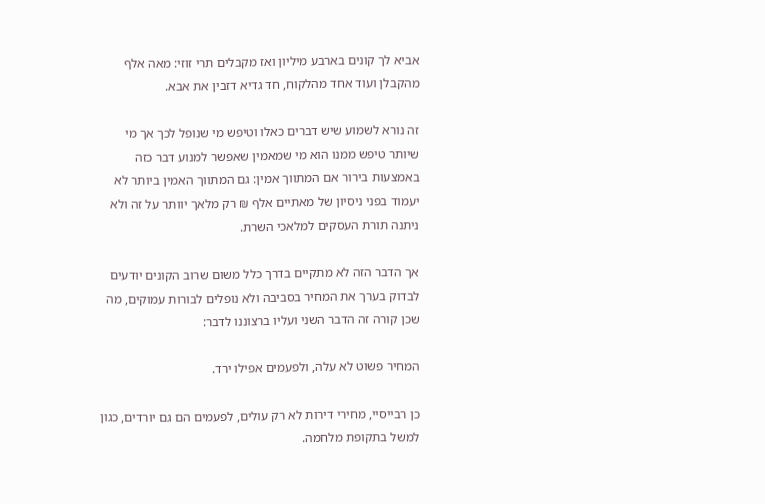אביא לך קונים בארבע מיליון ואז מקבלים תרי זוזי: מאה אלף מהקבלן ועוד אחד מהלקוח, חד גדיא דזבין את אבא.

זה נורא לשמוע שיש דברים כאלו וטיפש מי שנופל לכך אך מי שיותר טיפש ממנו הוא מי שמאמין שאפשר למנוע דבר כזה באמצעות בירור אם המתווך אמין: גם המתווך האמין ביותר לא יעמוד בפני ניסיון של מאתיים אלף ₪ רק מלאך יוותר על זה ולא ניתנה תורת העסקים למלאכי השרת.

אך הדבר הזה לא מתקיים בדרך כלל משום שרוב הקונים יודעים לבדוק בערך את המחיר בסביבה ולא נופלים לבורות עמוקים, מה שכן קורה זה הדבר השני ועליו ברצוננו לדבר:

המחיר פשוט לא עלה, ולפעמים אפילו ירד.

כן רבייסיי, מחירי דירות לא רק עולים, לפעמים הם גם יורדים, כגון למשל בתקופת מלחמה.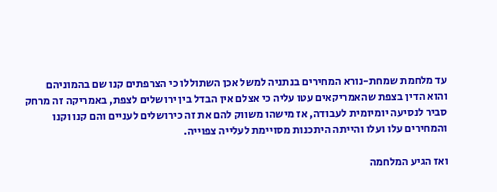עד מלחמת שמחת-נורא המחירים בנתניה למשל אכן השתוללו כי הצרפתים קנו שם בהמוניהם והוא הדין בצפת שהאמריקאים עטו עליה כי אצלם אין הבדל בין ירושלים לצפת, באמריקה זה מרחק סביר לנסיעה יומיומית לעבודה, אז מישהו משווק להם את זה כירושלים לעניים והם קנו וקנו והמחירים עלו ועלו והייתה היתכנות מסויימת לעלייה צפוייה.

ואז הגיע המלחמה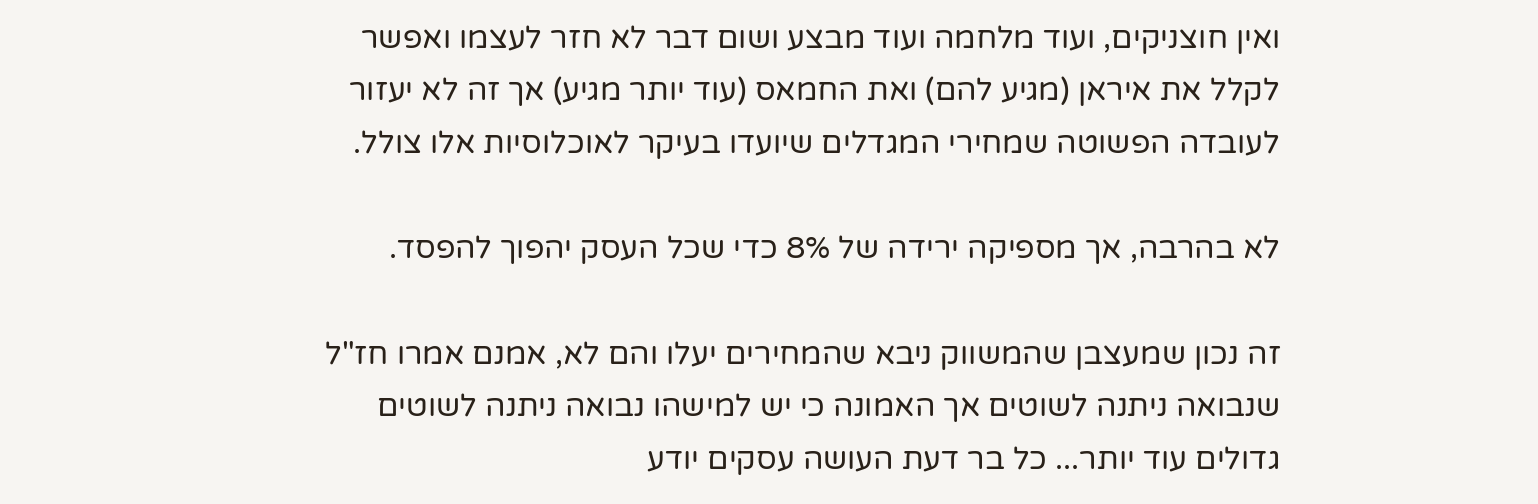ואין חוצניקים, ועוד מלחמה ועוד מבצע ושום דבר לא חזר לעצמו ואפשר לקלל את איראן (מגיע להם) ואת החמאס (עוד יותר מגיע) אך זה לא יעזור לעובדה הפשוטה שמחירי המגדלים שיועדו בעיקר לאוכלוסיות אלו צולל.

לא בהרבה, אך מספיקה ירידה של 8% כדי שכל העסק יהפוך להפסד.

זה נכון שמעצבן שהמשווק ניבא שהמחירים יעלו והם לא, אמנם אמרו חז"ל שנבואה ניתנה לשוטים אך האמונה כי יש למישהו נבואה ניתנה לשוטים גדולים עוד יותר... כל בר דעת העושה עסקים יודע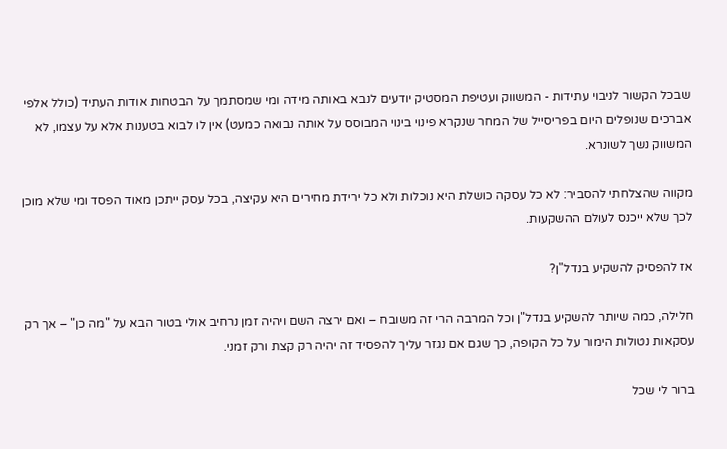שבכל הקשור לניבוי עתידות - המשווק ועטיפת המסטיק יודעים לנבא באותה מידה ומי שמסתמך על הבטחות אודות העתיד (כולל אלפי אברכים שנופלים היום בפריסייל של המחר שנקרא פינוי בינוי המבוסס על אותה נבואה כמעט) אין לו לבוא בטענות אלא על עצמו, לא המשווק נשך לשונרא.

מקווה שהצלחתי להסביר: לא כל עסקה כושלת היא נוכלות ולא כל ירידת מחירים היא עקיצה, בכל עסק ייתכן מאוד הפסד ומי שלא מוכן לכך שלא ייכנס לעולם ההשקעות.

אז להפסיק להשקיע בנדל"ן?

חלילה, כמה שיותר להשקיע בנדל"ן וכל המרבה הרי זה משובח – ואם ירצה השם ויהיה זמן נרחיב אולי בטור הבא על "מה כן" – אך רק עסקאות נטולות הימור על כל הקופה, כך שגם אם נגזר עליך להפסיד זה יהיה רק קצת ורק זמני.

ברור לי שכל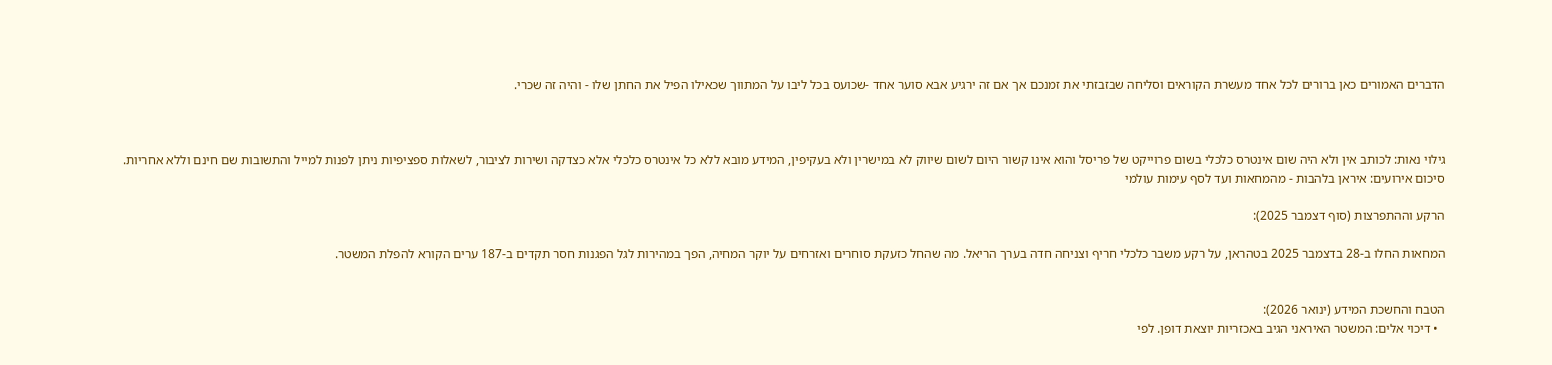הדברים האמורים כאן ברורים לכל אחד מעשרת הקוראים וסליחה שבזבזתי את זמנכם אך אם זה ירגיע אבא סוער אחד -שכועס בכל ליבו על המתווך שכאילו הפיל את החתן שלו - והיה זה שכרי.



גילוי נאות: לכותב אין ולא היה שום אינטרס כלכלי בשום פרוייקט של פריסל והוא אינו קשור היום לשום שיווק לא במישרין ולא בעקיפין, המידע מובא ללא כל אינטרס כלכלי אלא כצדקה ושירות לציבור, לשאלות ספציפיות ניתן לפנות למייל והתשובות שם חינם וללא אחריות.
סיכום אירועים: איראן בלהבות - מהמחאות ועד לסף עימות עולמי

הרקע וההתפרצות (סוף דצמבר 2025):

המחאות החלו ב-28 בדצמבר 2025 בטהראן, על רקע משבר כלכלי חריף וצניחה חדה בערך הריאל. מה שהחל כזעקת סוחרים ואזרחים על יוקר המחיה, הפך במהירות לגל הפגנות חסר תקדים ב-187 ערים הקורא להפלת המשטר.


הטבח והחשכת המידע (ינואר 2026):
  • דיכוי אלים: המשטר האיראני הגיב באכזריות יוצאת דופן. לפי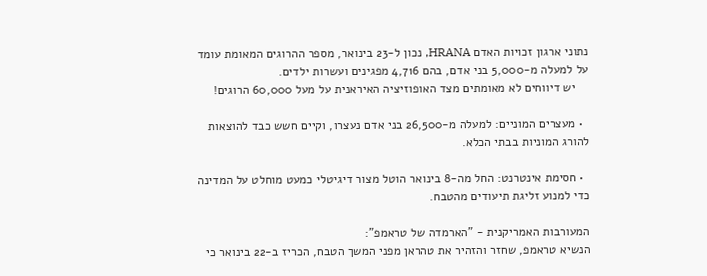נתוני ארגון זכויות האדם HRANA, נכון ל-23 בינואר, מספר ההרוגים המאומת עומד על למעלה מ-5,000 בני אדם, בהם 4,716 מפגינים ועשרות ילדים.
    יש דיווחים לא מאומתים מצד האופוזיציה האיראנית על מעל 60,000 הרוגים!

  • מעצרים המוניים: למעלה מ-26,500 בני אדם נעצרו, וקיים חשש כבד להוצאות להורג המוניות בבתי הכלא.

  • חסימת אינטרנט: החל מה-8 בינואר הוטל מצור דיגיטלי כמעט מוחלט על המדינה כדי למנוע זליגת תיעודים מהטבח.

המעורבות האמריקנית - "הארמדה של טראמפ":
הנשיא טראמפ, שחזר והזהיר את טהראן מפני המשך הטבח, הכריז ב-22 בינואר כי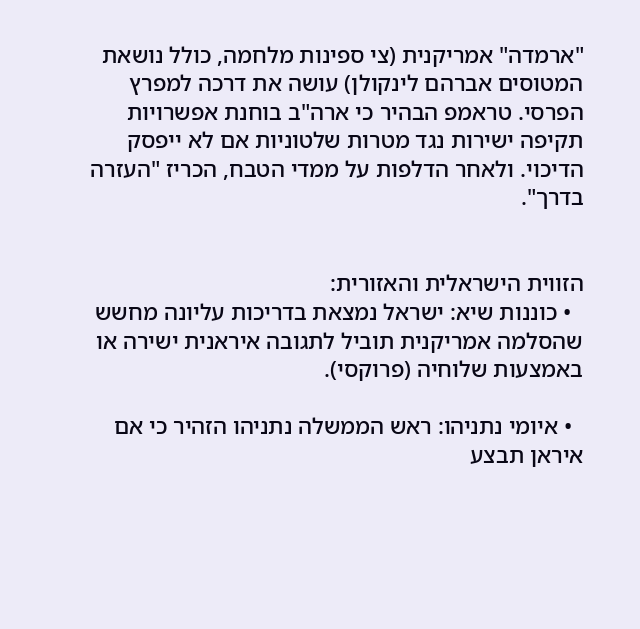"ארמדה" אמריקנית (צי ספינות מלחמה, כולל נושאת המטוסים אברהם לינקולן) עושה את דרכה למפרץ הפרסי. טראמפ הבהיר כי ארה"ב בוחנת אפשרויות תקיפה ישירות נגד מטרות שלטוניות אם לא ייפסק הדיכוי. ולאחר הדלפות על ממדי הטבח, הכריז "העזרה בדרך".


הזווית הישראלית והאזורית:
  • כוננות שיא: ישראל נמצאת בדריכות עליונה מחשש שהסלמה אמריקנית תוביל לתגובה איראנית ישירה או באמצעות שלוחיה (פרוקסי).

  • איומי נתניהו: ראש הממשלה נתניהו הזהיר כי אם איראן תבצע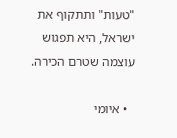"טעות" ותתקוף את ישראל, היא תפגוש עוצמה שטרם הכירה.

  • איומי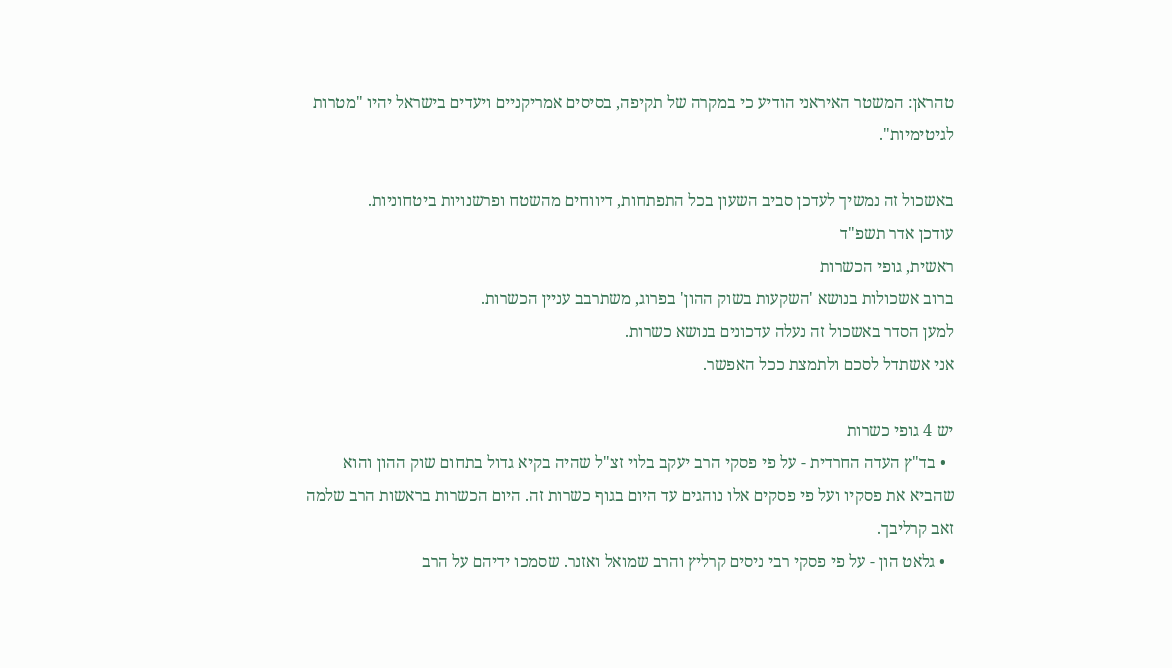טהראן: המשטר האיראני הודיע כי במקרה של תקיפה, בסיסים אמריקניים ויעדים בישראל יהיו "מטרות לגיטימיות".

באשכול זה נמשיך לעדכן סביב השעון בכל התפתחות, דיווחים מהשטח ופרשנויות ביטחוניות.
עודכן אדר תשפ"ד
ראשית, גופי הכשרות
ברוב אשכולות בנושא 'השקעות בשוק ההון' בפרוג, משתרבב עניין הכשרות.
למען הסדר באשכול זה נעלה עדכונים בנושא כשרות.
אני אשתדל לסכם ולתמצת ככל האפשר.

יש 4 גופי כשרות
  • בד"ץ העדה החרדית - על פי פסקי הרב יעקב בלוי זצ"ל שהיה בקיא גדול בתחום שוק ההון והוא שהביא את פסקיו ועל פי פסקים אלו נוהגים עד היום בגוף כשרות זה. היום הכשרות בראשות הרב שלמה זאב קרליבך.
  • גלאט הון - על פי פסקי רבי ניסים קרליץ והרב שמואל ואזנר. שסמכו ידיהם על הרב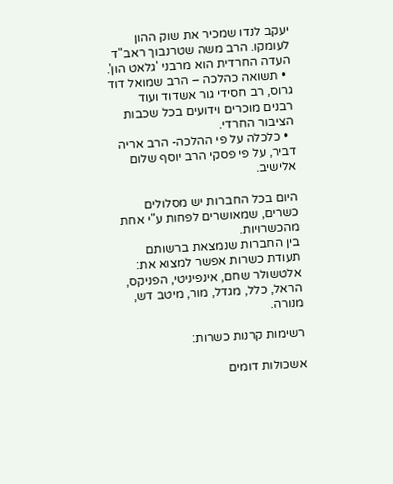יעקב לנדו שמכיר את שוק ההון לעומקו. הרב משה שטרנבוך ראב"ד העדה החרדית הוא מרבני 'גלאט הון'.
  • תשואה כהלכה – הרב שמואל דוד גרוס, רב חסידי גור אשדוד ועוד רבנים מוכרים וידועים בכל שכבות הציבור החרדי.
  • כלכלה על פי ההלכה- הרב אריה דביר, על פי פסקי הרב יוסף שלום אלישיב.

היום בכל החברות יש מסלולים כשרים, שמאושרים לפחות ע"י אחת מהכשרויות.
בין החברות שנמצאת ברשותם תעודת כשרות אפשר למצוא את:
אלטשולר שחם, אינפיניטי, הפניקס, הראל, כלל, מגדל, מור, מיטב דש, מנורה.

רשימות קרנות כשרות:

אשכולות דומים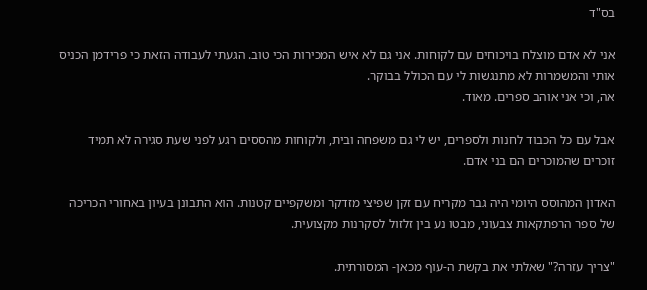בס"ד

אני לא אדם מוצלח בויכוחים עם לקוחות. אני גם לא איש המכירות הכי טוב. הגעתי לעבודה הזאת כי פרידמן הכניס אותי והמשמרות לא מתנגשות לי עם הכולל בבוקר.
אה, וכי אני אוהב ספרים. מאוד.

אבל עם כל הכבוד לחנות ולספרים, יש לי גם משפחה ובית, ולקוחות מהססים רגע לפני שעת סגירה לא תמיד זוכרים שהמוכרים הם בני אדם.

האדון המהוסס היומי היה גבר מקריח עם זקן שפיצי מזדקר ומשקפיים קטנות. הוא התבונן בעיון באחורי הכריכה של ספר הרפתקאות צבעוני, מבטו נע בין זלזול לסקרנות מקצועית.

"צריך עזרה?" שאלתי את בקשת ה-עוף מכאן- המסורתית.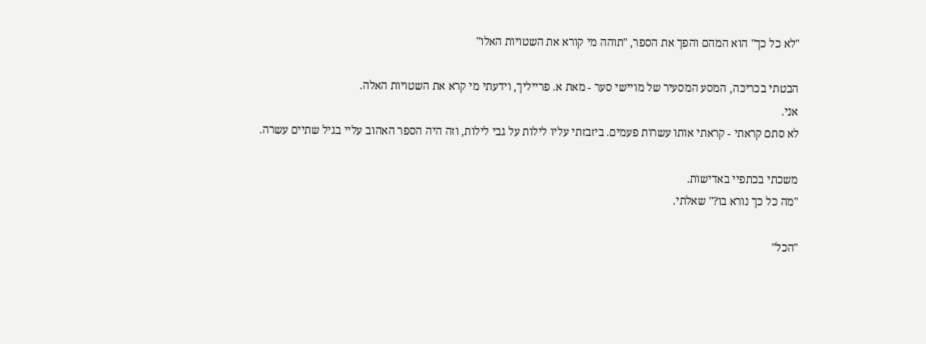"לא כל כך" הוא המהם והפך את הספר, "תוהה מי קורא את השטויות האלו"

הבטתי בכריכה, המסע המסעיר של מויישי סער - מאת א. פרייליך, וידעתי מי קרא את השטויות האלה.
אני.
לא סתם קראתי - קראתי אותו עשרות פעמים. ביזבזתי עליו לילות על גבי לילות, וזה היה הספר האהוב עליי בגיל שתיים עשרה.

משכתי בכתפיי באדישות.
"מה כל כך נורא בו?" שאלתי.

"הכל"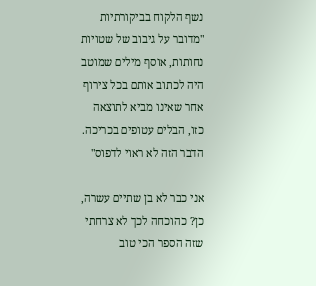נשף הלקוח בביקורתיות "מדובר על גיבוב של שטויות נחותות, אוסף מילים שמוטב היה לכתוב אותם בכל צירוף אחר שאינו מביא לתוצאה כזו, הבלים עטופים בכריכה. הדבר הזה לא ראוי לדפוס"

אני כבר לא בן שתיים עשרה, כן? כהוכחה לכך לא צרחתי שזה הספר הכי טוב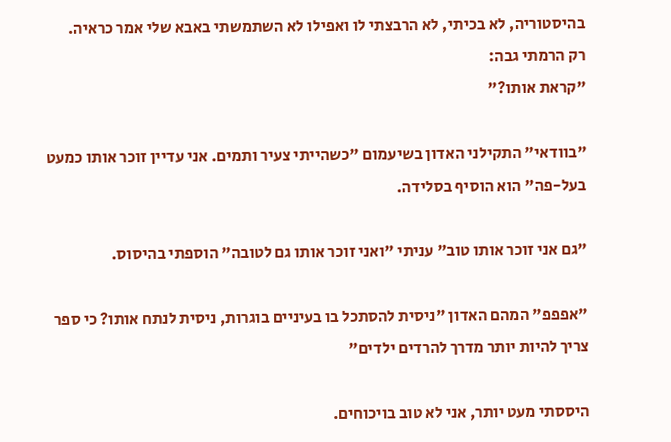בהיסטוריה, לא בכיתי, לא הרבצתי לו ואפילו לא השתמשתי באבא שלי אמר כראיה.
רק הרמתי גבה:
"קראת אותו?"

"בוודאי" התקילני האדון בשיעמום "כשהייתי צעיר ותמים. אני עדיין זוכר אותו כמעט בעל-פה" הוא הוסיף בסלידה.

"גם אני זוכר אותו טוב" עניתי "ואני זוכר אותו גם לטובה" הוספתי בהיסוס.

"אפפפ" המהם האדון "ניסית להסתכל בו בעיניים בוגרות, ניסית לנתח אותו? כי ספר צריך להיות יותר מדרך להרדים ילדים"

היססתי מעט יותר, אני לא טוב בויכוחים.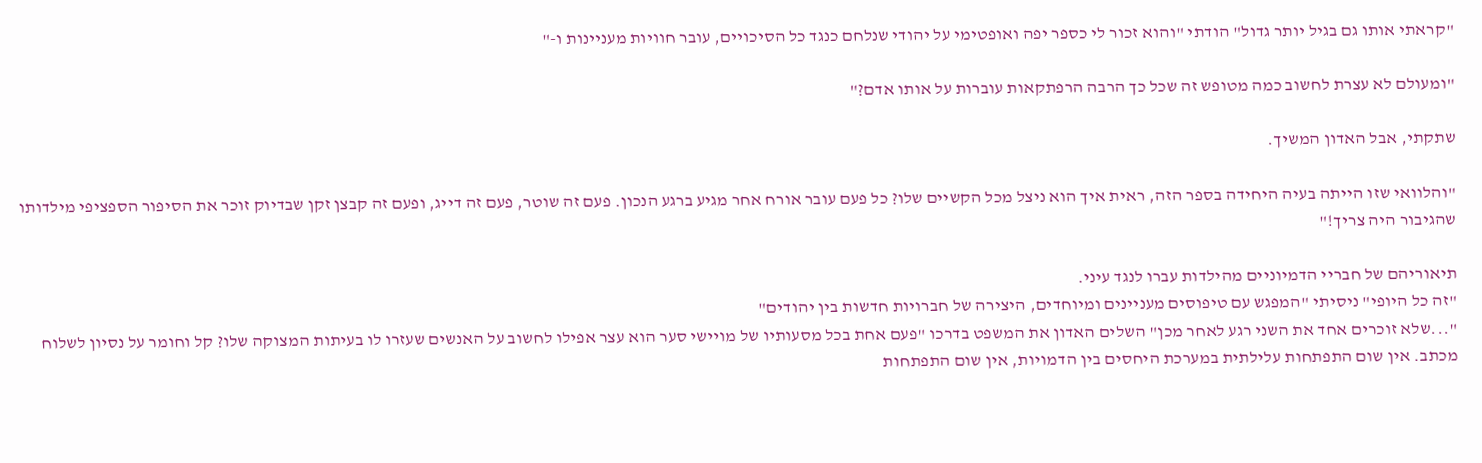"קראתי אותו גם בגיל יותר גדול" הודתי "והוא זכור לי כספר יפה ואופטימי על יהודי שנלחם כנגד כל הסיכויים, עובר חוויות מעניינות ו-"

"ומעולם לא עצרת לחשוב כמה מטופש זה שכל כך הרבה הרפתקאות עוברות על אותו אדם?"

שתקתי, אבל האדון המשיך.

"והלוואי שזו הייתה בעיה היחידה בספר הזה, ראית איך הוא ניצל מכל הקשיים שלו? כל פעם עובר אורח אחר מגיע ברגע הנכון. פעם זה שוטר, פעם זה דייג, ופעם זה קבצן זקן שבדיוק זוכר את הסיפור הספציפי מילדותו שהגיבור היה צריך!"

תיאוריהם של חבריי הדמיוניים מהילדות עברו לנגד עיני.
"זה כל היופי" ניסיתי "המפגש עם טיפוסים מעניינים ומיוחדים, היצירה של חברויות חדשות בין יהודים"
"...שלא זוכרים אחד את השני רגע לאחר מכן" השלים האדון את המשפט בדרכו "פעם אחת בכל מסעותיו של מויישי סער הוא עצר אפילו לחשוב על האנשים שעזרו לו בעיתות המצוקה שלו? קל וחומר על נסיון לשלוח מכתב. אין שום התפתחות עלילתית במערכת היחסים בין הדמויות, אין שום התפתחות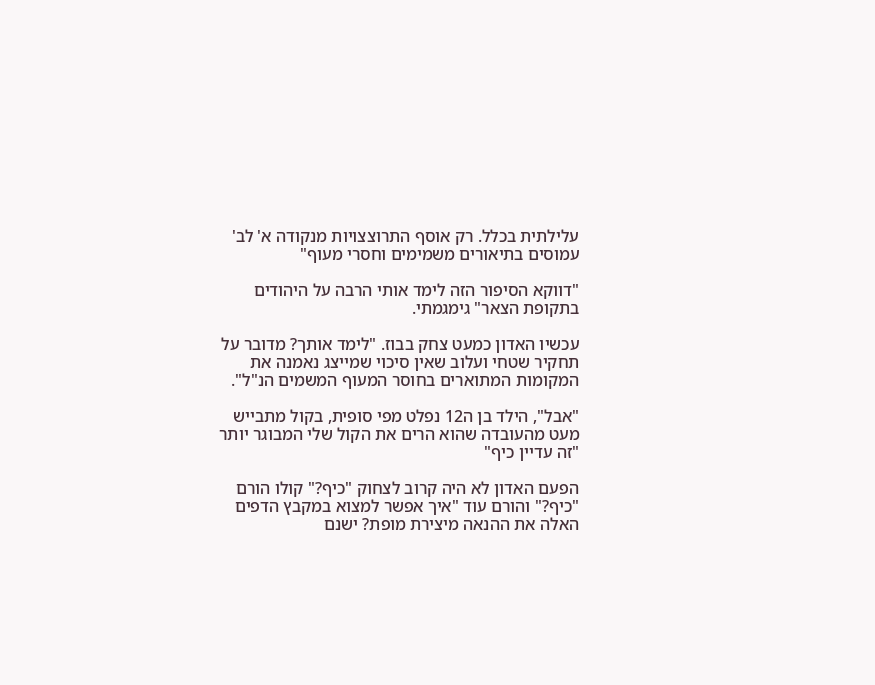עלילתית בכלל. רק אוסף התרוצצויות מנקודה א' לב' עמוסים בתיאורים משמימים וחסרי מעוף"

"דווקא הסיפור הזה לימד אותי הרבה על היהודים בתקופת הצאר" גימגמתי.

עכשיו האדון כמעט צחק בבוז. "לימד אותך? מדובר על תחקיר שטחי ועלוב שאין סיכוי שמייצג נאמנה את המקומות המתוארים בחוסר המעוף המשמים הנ"ל".

"אבל", הילד בן ה12 נפלט מפי סופית, בקול מתבייש מעט מהעובדה שהוא הרים את הקול שלי המבוגר יותר "זה עדיין כיף"

הפעם האדון לא היה קרוב לצחוק "כיף?" קולו הורם "כיף?" והורם עוד "איך אפשר למצוא במקבץ הדפים האלה את ההנאה מיצירת מופת? ישנם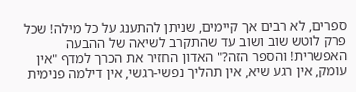ספרים, לא רבים אך קיימים, שניתן להתענג על כל מילה! שכל פרק לוטש שוב ושוב עד שהתקרב לשיאה של ההבעה האפשרית! והספר הזה?" האדון החזיר את הכרך למדף "אין עומק, אין רגע שיא, אין תהליך נפשי-רגשי, אין דילמה פנימית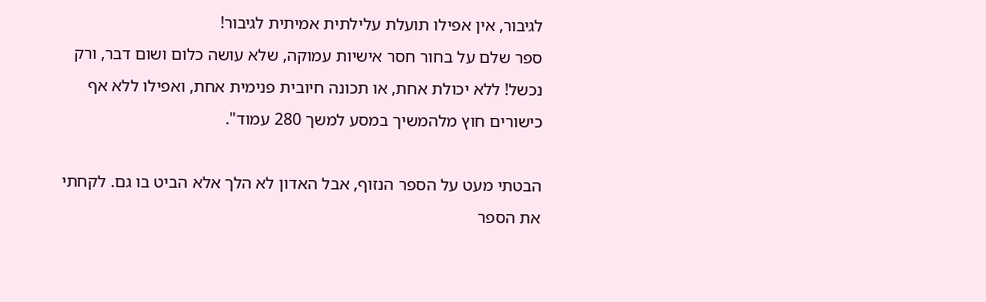לגיבור, אין אפילו תועלת עלילתית אמיתית לגיבור!
ספר שלם על בחור חסר אישיות עמוקה, שלא עושה כלום ושום דבר, ורק נכשל! ללא יכולת אחת, או תכונה חיובית פנימית אחת, ואפילו ללא אף כישורים חוץ מלהמשיך במסע למשך 280 עמוד".

הבטתי מעט על הספר הנזוף, אבל האדון לא הלך אלא הביט בו גם. לקחתי את הספר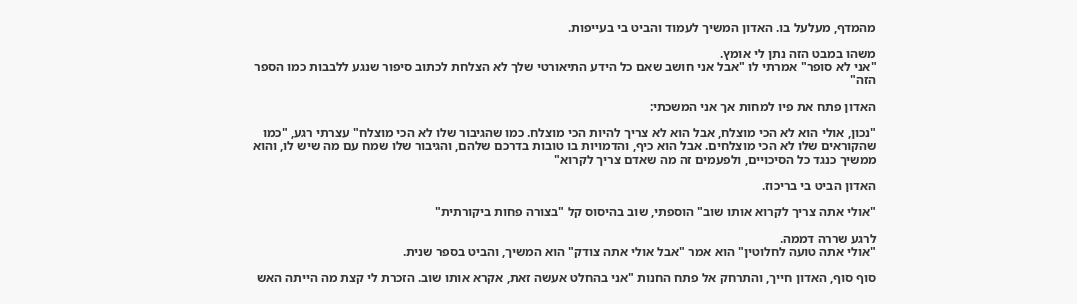מהמדף, מעלעל בו. האדון המשיך לעמוד והביט בי בעייפות.

משהו במבט הזה נתן לי אומץ.
"אני לא סופר" אמרתי לו "אבל אני חושב שאם כל הידע התיאורטי שלך לא הצלחת לכתוב סיפור שנגע ללבבות כמו הספר הזה"

האדון פתח את פיו למחות אך אני המשכתי:

"נכון, אולי הוא לא הכי מוצלח, אבל הוא לא צריך להיות הכי מוצלח. כמו שהגיבור שלו לא הכי מוצלח" עצרתי רגע, "כמו שהקוראים שלו לא הכי מוצלחים. אבל הוא כיף, והדמויות בו טובות בדרכם שלהם, והגיבור שלו שמח עם מה שיש לו, והוא ממשיך כנגד כל הסיכויים, ולפעמים זה מה שאדם צריך לקרוא"

האדון הביט בי בריכוז.

"אולי אתה צריך לקרוא אותו שוב" הוספתי, שוב בהיסוס קל "בצורה פחות ביקורתית"

לרגע שררה דממה.
"אולי אתה טועה לחלוטין" הוא אמר "אבל אולי אתה צודק" הוא המשיך, והביט בספר שנית.

סוף סוף, האדון חייך, והתרחק אל פתח החנות "אני בהחלט אעשה זאת, אקרא אותו שוב. הזכרת לי קצת מה הייתה האש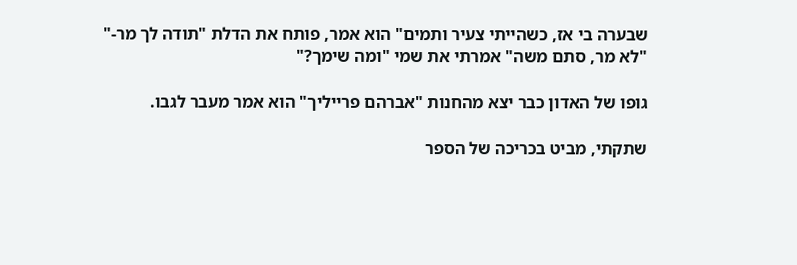שבערה בי אז, כשהייתי צעיר ותמים" הוא אמר, פותח את הדלת "תודה לך מר-"
"לא מר, סתם משה" אמרתי את שמי "ומה שימך?"

גופו של האדון כבר יצא מהחנות "אברהם פרייליך" הוא אמר מעבר לגבו.

שתקתי, מביט בכריכה של הספר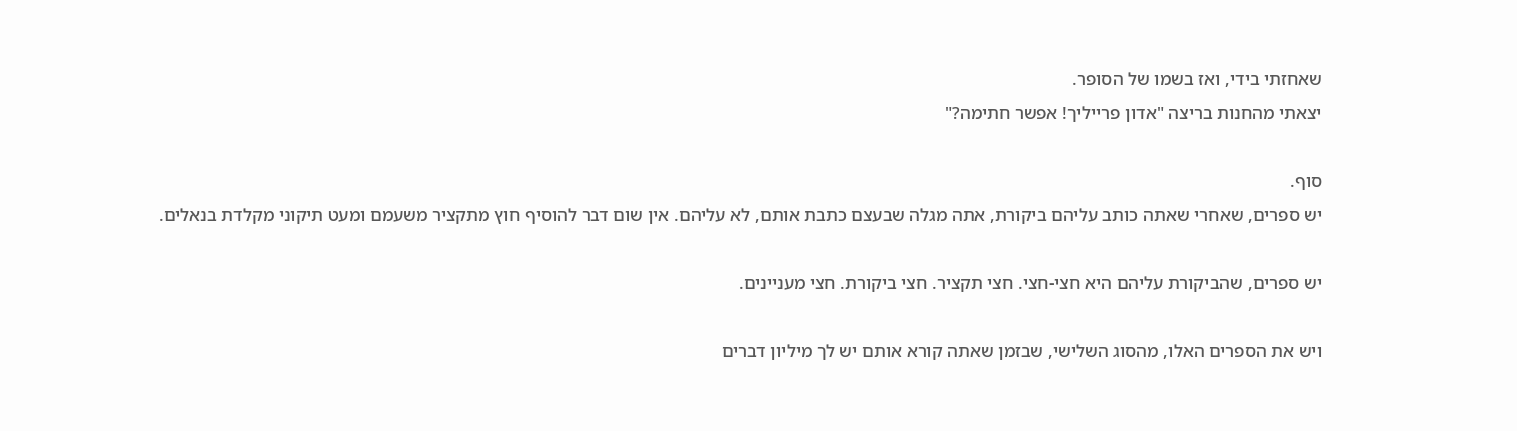שאחזתי בידי, ואז בשמו של הסופר.
יצאתי מהחנות בריצה "אדון פרייליך! אפשר חתימה?"

סוף.
יש ספרים, שאחרי שאתה כותב עליהם ביקורת, אתה מגלה שבעצם כתבת אותם, לא עליהם. אין שום דבר להוסיף חוץ מתקציר משעמם ומעט תיקוני מקלדת בנאלים.

יש ספרים, שהביקורת עליהם היא חצי-חצי. חצי תקציר. חצי ביקורת. חצי מעניינים.

ויש את הספרים האלו, מהסוג השלישי, שבזמן שאתה קורא אותם יש לך מיליון דברים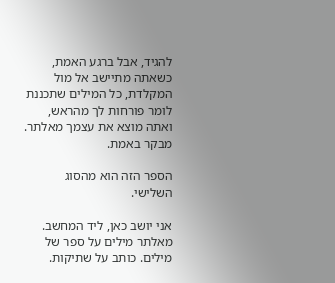להגיד, אבל ברגע האמת, כשאתה מתיישב אל מול המקלדת, כל המילים שתכננת לומר פורחות לך מהראש, ואתה מוצא את עצמך מאלתר. מבקר באמת.

הספר הזה הוא מהסוג השלישי.

אני יושב כאן, ליד המחשב. מאלתר מילים על ספר של מילים. כותב על שתיקות.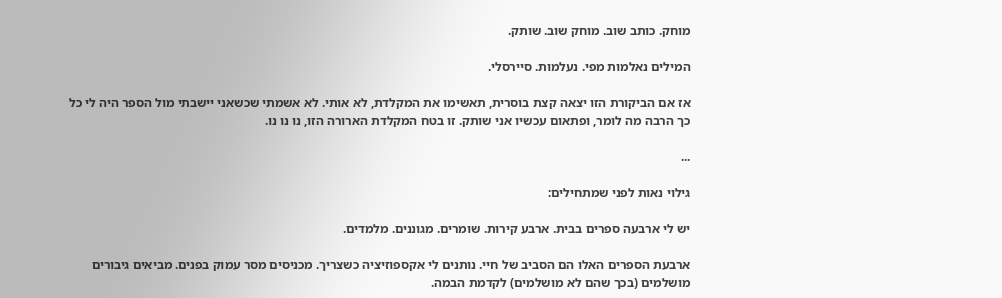מוחק. כותב שוב. מוחק שוב. שותק.

המילים נאלמות מפי. נעלמות. סיירסלי.

אז אם הביקורת הזו יצאה קצת בוסרית, תאשימו את המקלדת, לא אותי. לא אשמתי שכשאני יישבתי מול הספר היה לי כל כך הרבה מה לומר, ופתאום עכשיו אני שותק. זו בטח המקלדת הארורה הזו, נו נו נו.

...

גילוי נאות לפני שמתחילים:

יש לי ארבעה ספרים בבית. ארבע קירות. שומרים. מגוננים. מלמדים.

ארבעת הספרים האלו הם הסביב של חיי. נותנים לי אקספוזיציה כשצריך. מכניסים מסר עמוק בפנים. מביאים גיבורים מושלמים (בכך שהם לא מושלמים) לקדמת הבמה.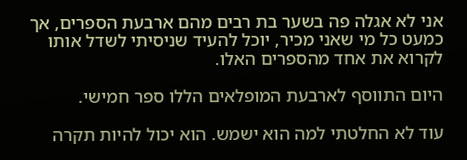אני לא אגלה פה בשער בת רבים מהם ארבעת הספרים, אך כמעט כל מי שאני מכיר, יוכל להעיד שניסיתי לשדל אותו לקרוא את אחד מהספרים האלו.

היום התווסף לארבעת המופלאים הללו ספר חמישי.

עוד לא החלטתי למה הוא ישמש. הוא יכול להיות תקרה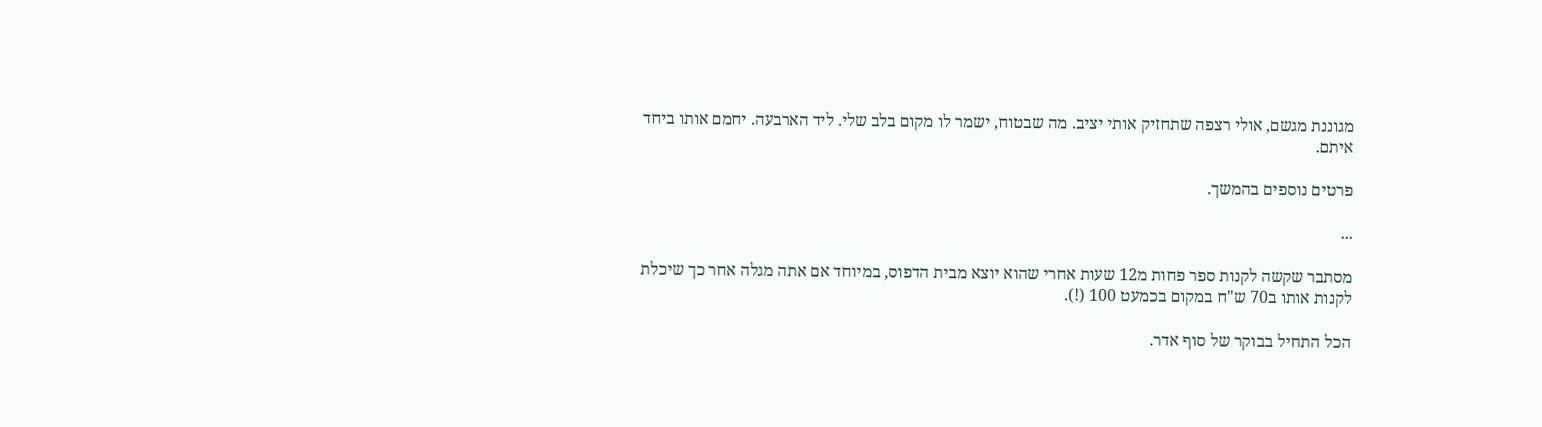מגוננת מגשם, אולי רצפה שתחזיק אותי יציב. מה שבטוח, ישמר לו מקום בלב שלי. ליד הארבעה. יחמם אותו ביחד איתם.

פרטים נוספים בהמשך.

...

מסתבר שקשה לקנות ספר פחות מ12 שעות אחרי שהוא יוצא מבית הדפוס, במיוחד אם אתה מגלה אחר כך שיכלת לקנות אותו ב70 ש"ח במקום בכמעט 100 (!).

הכל התחיל בבוקר של סוף אדר.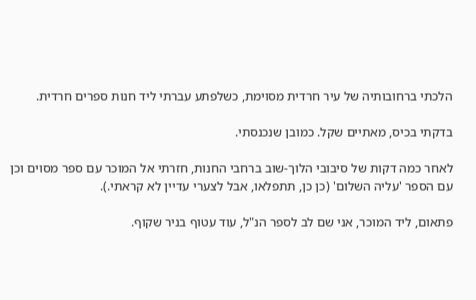הלכתי ברחובותיה של עיר חרדית מסוימת, כשלפתע עברתי ליד חנות ספרים חרדית.

בדקתי בכיס, מאתיים שקל. כמובן שנכנסתי.

לאחר כמה דקות של סיבובי הלוך-שוב ברחבי החנות, חזרתי אל המוכר עם ספר מסוים וכן עם הספר 'עליה השלום' (כן כן, תתפלאו, אבל לצערי עדיין לא קראתי.).

פתאום, ליד המוכר, אני שם לב לספר הנ"ל, עוד עטוף בניר שקוף.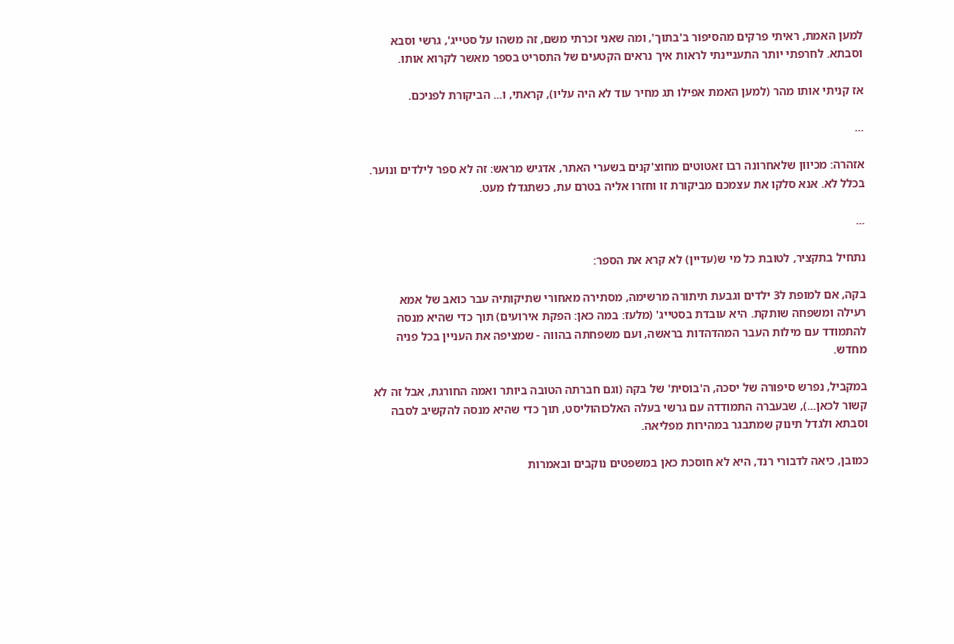למען האמת, ראיתי פרקים מהסיפור ב'בתוך', ומה שאני זכרתי משם, זה משהו על סטייג', גרשי וסבא וסבתא. לחרפתי יותר התעניינתי לראות איך נראים הקטעים של התסריט בספר מאשר לקרוא אותו.

אז קניתי אותו מהר (למען האמת אפילו תג מחיר עוד לא היה עליו), קראתי, ו... הביקורת לפניכם.

...

אזהרה: מכיוון שלאחרונה רבו זאטוטים מחוצ'קנים בשערי האתר, אדגיש מראש: זה לא ספר לילדים ונוער. בכלל לא. אנא סלקו את עצמכם מביקורת זו וחזרו אליה בטרם עת, כשתגדלו מעט.

...

נתחיל בתקציר, לטובת כל מי ש(עדיין) לא קרא את הספר:

בקה, אם למופת ל3 ילדים וגבעת תיתורה מרשימה, מסתירה מאחורי שתיקותיה עבר כואב של אמא רעילה ומשפחה שותקת. היא עובדת בסטייג' (מלעז: במה כאן: הפקת אירועים) תוך כדי שהיא מנסה להתמודד עם מילות העבר המהדהדות בראשה, ועם משפחתה בהווה - שמציפה את העניין בכל פניה מחדש.

במקביל, נפרש סיפורה של יסכה, ה'בוסית' של בקה (וגם חברתה הטובה ביותר ואמה החורגת, אבל זה לא קשור לכאן...), שבעברה התמודדה עם גרשי בעלה האלכוהוליסט, תוך כדי שהיא מנסה להקשיב לסבה וסבתא ולגדל תינוק שמתבגר במהירות מפליאה.

כמובן, כיאה לדבורי רנד, היא לא חוסכת כאן במשפטים נוקבים ובאמרות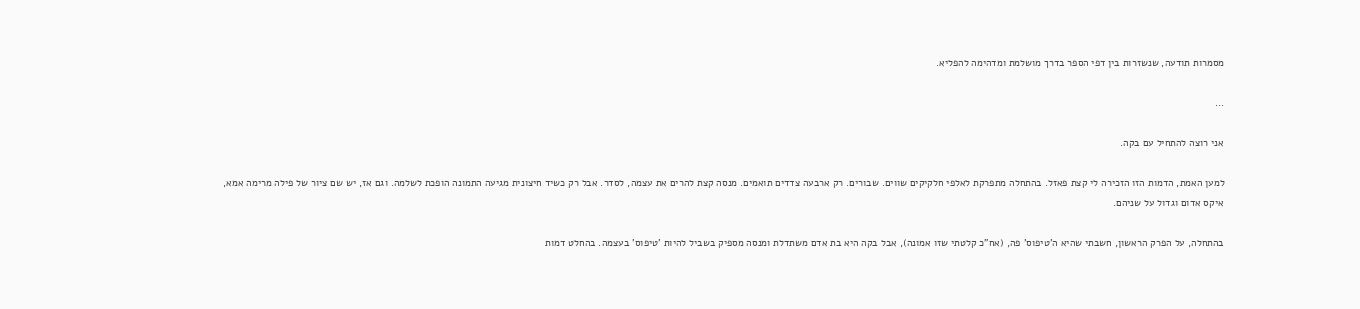מסמרות תודעה, שנשזרות בין דפי הספר בדרך מושלמת ומדהימה להפליא.

...

אני רוצה להתחיל עם בקה.

למען האמת, הדמות הזו הזכירה לי קצת פאזל. בהתחלה מתפרקת לאלפי חלקיקים שווים. שבורים. רק ארבעה צדדים תואמים. מנסה קצת להרים את עצמה, לסדר. אבל רק כשיד חיצונית מגיעה התמונה הופכת לשלמה. וגם אז, יש שם ציור של פילה מרימה אמא, איקס אדום וגדול על שניהם.

בהתחלה, על הפרק הראשון, חשבתי שהיא ה'טיפוס' פה, (אח"כ קלטתי שזו אמונה), אבל בקה היא בת אדם משתדלת ומנסה מספיק בשביל להיות 'טיפוס' בעצמה. בהחלט דמות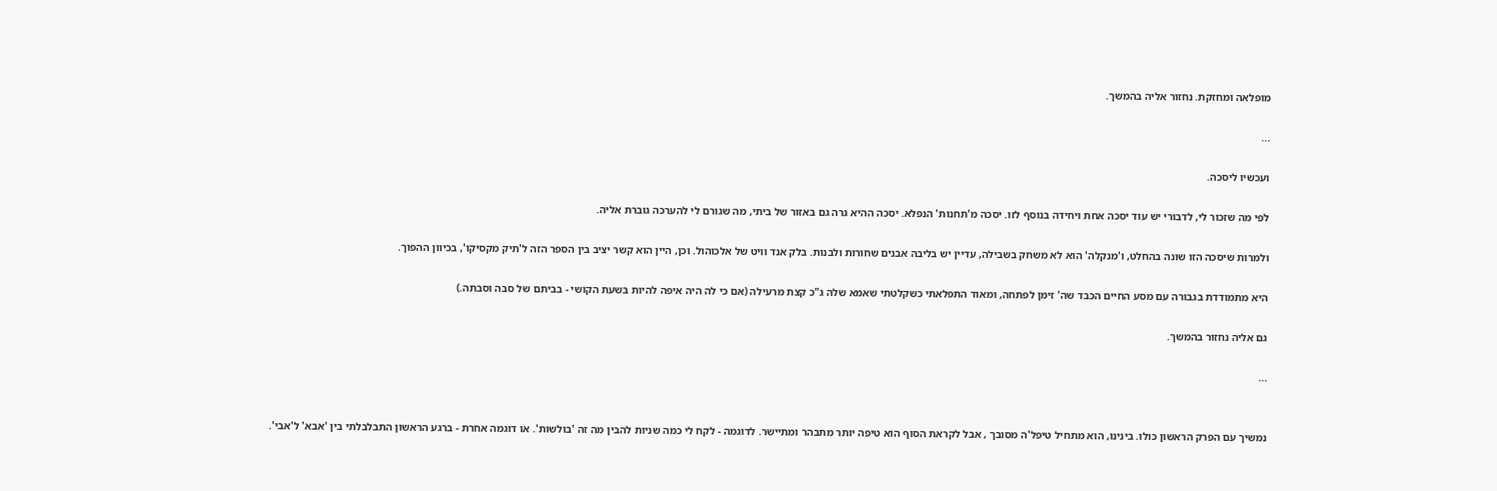מופלאה ומחזקת. נחזור אליה בהמשך.

...

ועכשיו ליסכה.

לפי מה שזכור לי, לדבורי יש עוד יסכה אחת ויחידה בנוסף לזו. יסכה מ'תחנות' הנפלא. יסכה ההיא גרה גם באזור של ביתי, מה שגורם לי להערכה גוברת אליה.

ולמרות שיסכה הזו שונה בהחלט, ו'מנקלה' הוא לא משחק בשבילה, עדיין יש בליבה אבנים שחורות ולבנות. בלק אנד וויט של אלכוהול. וכן, היין הוא קשר יציב בין הספר הזה ל'תיק מקסיקו', בכיוון ההפוך.

היא מתמודדת בגבורה עם מסע החיים הכבד שה' זימן לפתחה, ומאוד התפלאתי כשקלטתי שאמא שלה ג"כ קצת מרעילה (אם כי לה היה איפה להיות בשעת הקושי - בביתם של סבה וסבתה.)

גם אליה נחזור בהמשך.

...


נמשיך עם הפרק הראשון כולו. בינינו, הוא מתחיל טיפל'ה מסובך , אבל לקראת הסוף הוא טיפה יותר מתבהר ומתיישר. לדוגמה - לקח לי כמה שניות להבין מה זה 'בולשות'. או דוגמה אחרת - ברגע הראשון התבלבלתי בין 'אבא' ל'אבי'.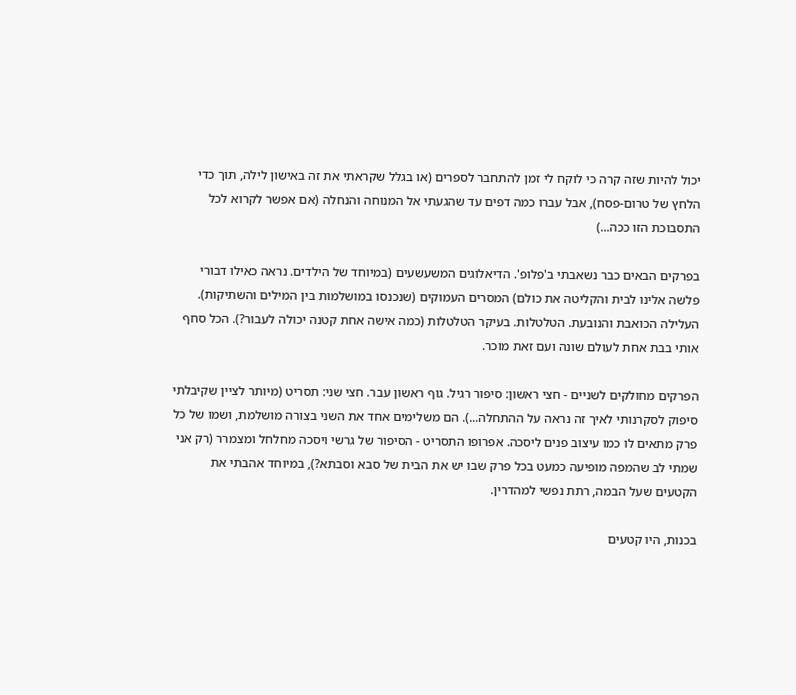יכול להיות שזה קרה כי לוקח לי זמן להתחבר לספרים (או בגלל שקראתי את זה באישון לילה, תוך כדי הלחץ של טרום-פסח), אבל עברו כמה דפים עד שהגעתי אל המנוחה והנחלה (אם אפשר לקרוא לכל התסבוכת הזו ככה...)

בפרקים הבאים כבר נשאבתי ב'פלופ'. הדיאלוגים המשעשעים (במיוחד של הילדים. נראה כאילו דבורי פלשה אלינו לבית והקליטה את כולם) המסרים העמוקים (שנכנסו במושלמות בין המילים והשתיקות). העלילה הכואבת והנובעת. הטלטלות. בעיקר הטלטלות (כמה אישה אחת קטנה יכולה לעבור?). הכל סחף אותי בבת אחת לעולם שונה ועם זאת מוכר.

הפרקים מחולקים לשניים - חצי ראשון: סיפור רגיל. גוף ראשון עבר. חצי שני: תסריט (מיותר לציין שקיבלתי סיפוק לסקרנותי לאיך זה נראה על ההתחלה...). הם משלימים אחד את השני בצורה מושלמת, ושמו של כל פרק מתאים לו כמו עיצוב פנים ליסכה. אפרופו התסריט - הסיפור של גרשי ויסכה מחלחל ומצמרר (רק אני שמתי לב שהמפה מופיעה כמעט בכל פרק שבו יש את הבית של סבא וסבתא?), במיוחד אהבתי את הקטעים שעל הבמה, רתת נפשי למהדרין.

בכנות, היו קטעים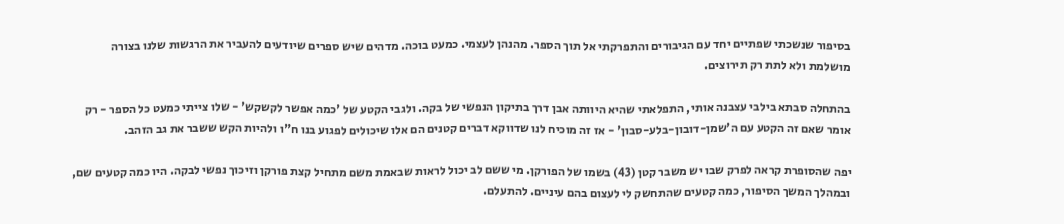בסיפור שנשכתי שפתיים יחד עם הגיבורים והתפרקתי אל תוך הספר. מהנהן לעצמי. כמעט בוכה. מדהים שיש ספרים שיודעים להעביר את הרגשות שלנו בצורה מושלמת ולא לתת רק תירוצים.

בהתחלה סבתא בילבי עצבנה אותי, התפלאתי שהיא היוותה אבן דרך בתיקון הנפשי של בקה. ולגבי הקטע של 'כמה אפשר לקשקש' - שלו צייתי כמעט כל הספר - רק אומר שאם זה הקטע עם ה'שמן-דובון-בלע-סבון' - אז זה מוכיח לנו שדווקא דברים קטנים הם אלו שיכולים לפגוע בנו ח"ו ולהיות הקש ששבר את גב הזהב.

יפה שהסופרת קראה לפרק שבו יש משבר קטן (43) בשמו של הפורקן. מי ששם לב יכול לראות שבאמת משם מתחיל קצת פורקן וזיכוך נפשי לבקה. היו כמה קטעים שם, ובמהלך המשך הסיפור, כמה קטעים שהתחשק לי לעצום בהם עיניים. להתעלם.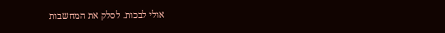אולי לבכות. לסלק את המחשבות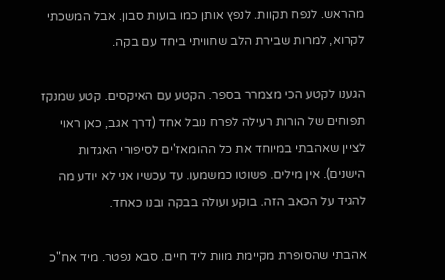מהראש. לנפח תקוות. לנפץ אותן כמו בועות סבון. אבל המשכתי לקרוא, למרות שבירת הלב שחוויתי ביחד עם בקה.

הגענו לקטע הכי מצמרר בספר. הקטע עם האיקסים. קטע שמנקז תפוחים של הורות רעילה לפרח נובל אחד (דרך אגב, כאן ראוי לציין שאהבתי במיוחד את כל ההומאז'ים לסיפורי האגדות הישנים). אין מילים. פשוטו כמשמעו. עד עכשיו אני לא יודע מה להגיד על הכאב הזה. בוקע ועולה בבקה ובנו כאחד.

אהבתי שהסופרת מקיימת מוות ליד חיים. סבא נפטר. מיד אח"כ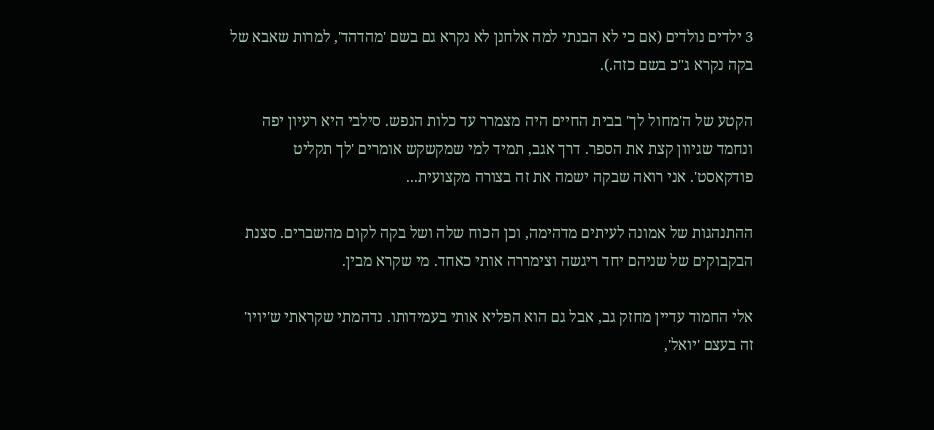3 ילדים נולדים (אם כי לא הבנתי למה אלחנן לא נקרא גם בשם 'מהדהד', למרות שאבא של בקה נקרא ג"כ בשם כזה.).

הקטע של ה'מחול לך' בבית החיים היה מצמרר עד כלות הנפש. סילבי היא רעיון יפה ונחמד שגיוון קצת את הספר. דרך אגב, תמיד למי שמקשקש אומרים 'לך תקליט פודקאסט'. אני רואה שבקה ישמה את זה בצורה מקצועית...

ההתנהגות של אמונה לעיתים מדהימה, וכן הכוח שלה ושל בקה לקום מהשברים. סצנת הבקבוקים של שניהם יחד ריגשה וצימררה אותי כאחד. מי שקרא מבין.

אלי החמוד עדיין מחזק גב, אבל גם הוא הפליא אותי בעמידותו. נדהמתי שקראתי ש'יויו' זה בעצם 'יואל',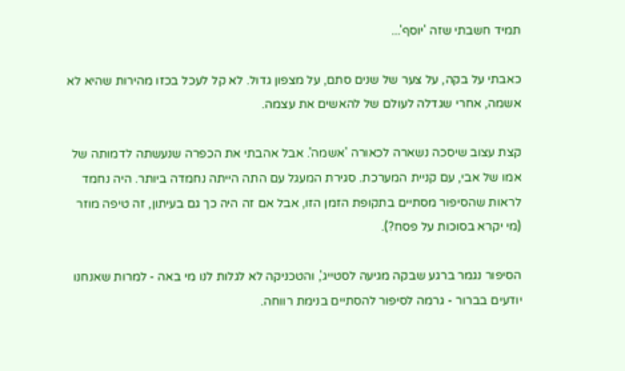תמיד חשבתי שזה 'יוסף'...

כאבתי על בקה, על צער של שנים סתם, על מצפון גדול. לא קל לעכל בכזו מהירות שהיא לא אשמה, אחרי שגדלה לעולם של להאשים את עצמה.

קצת עצוב שיסכה נשארה לכאורה 'אשמה'. אבל אהבתי את הכפרה שנעשתה לדמותה של אמו של אבי, עם קניית המערכת. סגירת המעגל עם התה הייתה נחמדה ביותר. היה נחמד לראות שהסיפור מסתיים בתקופת הזמן הזו, אבל אם זה היה כך גם בעיתון, זה טיפה מוזר (מי יקרא בסוכות על פסח?).

הסיפור נגמר ברגע שבקה מגיעה לסטייג', והטכניקה לא לגלות לנו מי באה - למרות שאנחנו יודעים בברור - גרמה לסיפור להסתיים בנימת רווחה.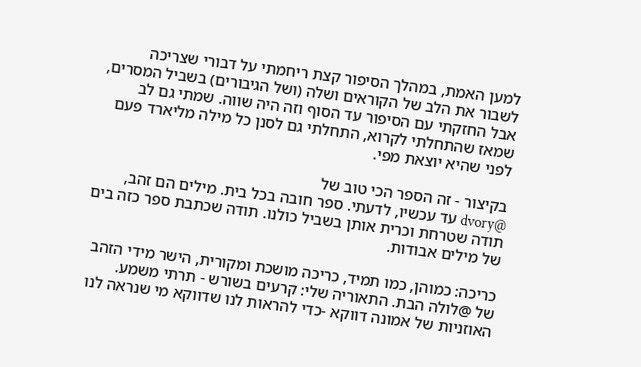למען האמת, במהלך הסיפור קצת ריחמתי על דבורי שצריכה לשבור את הלב של הקוראים ושלה (ושל הגיבורים) בשביל המסרים, אבל החזקתי עם הסיפור עד הסוף וזה היה שווה. שמתי גם לב שמאז שהתחלתי לקרוא, התחלתי גם לסנן כל מילה מליארד פעם לפני שהיא יוצאת מפי.

בקיצור - זה הספר הכי טוב של
@dvory עד עכשיו, לדעתי. ספר חובה בכל בית. מילים הם זהב, תודה שטרחת וכרית אותן בשביל כולנו. תודה שכתבת ספר כזה בים של מילים אבודות.

כריכה: כמוהן, כמו תמיד, כריכה מושכת ומקורית, הישר מידי הזהב של @לולה הבת. התאוריה שלי: קרעים בשורש - תרתי משמע. האוזניות של אמונה דווקא -כדי להראות לנו שדווקא מי שנראה לנו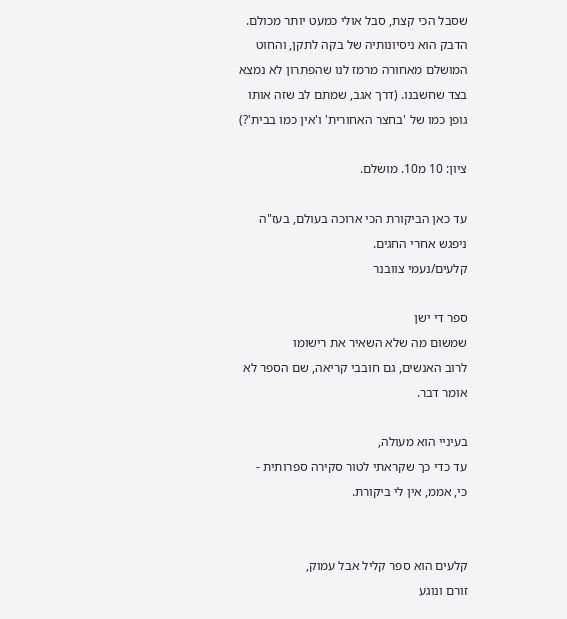שסבל הכי קצת, סבל אולי כמעט יותר מכולם. הדבק הוא ניסיונותיה של בקה לתקן, והחוט המושלם מאחורה מרמז לנו שהפתרון לא נמצא בצד שחשבנו. (דרך אגב, שמתם לב שזה אותו גופן כמו של 'בחצר האחורית' ו'אין כמו בבית'?)

ציון: 10 מ10. מושלם.

עד כאן הביקורת הכי ארוכה בעולם, בעז"ה ניפגש אחרי החגים.
קלעים/נעמי צוובנר

ספר די ישן
שמשום מה שלא השאיר את רישומו
לרוב האנשים, גם חובבי קריאה, שם הספר לא אומר דבר.

בעיניי הוא מעולה,
עד כדי כך שקראתי לטור סקירה ספרותית -
כי, אממ, אין לי ביקורת.


קלעים הוא ספר קליל אבל עמוק,
זורם ונוגע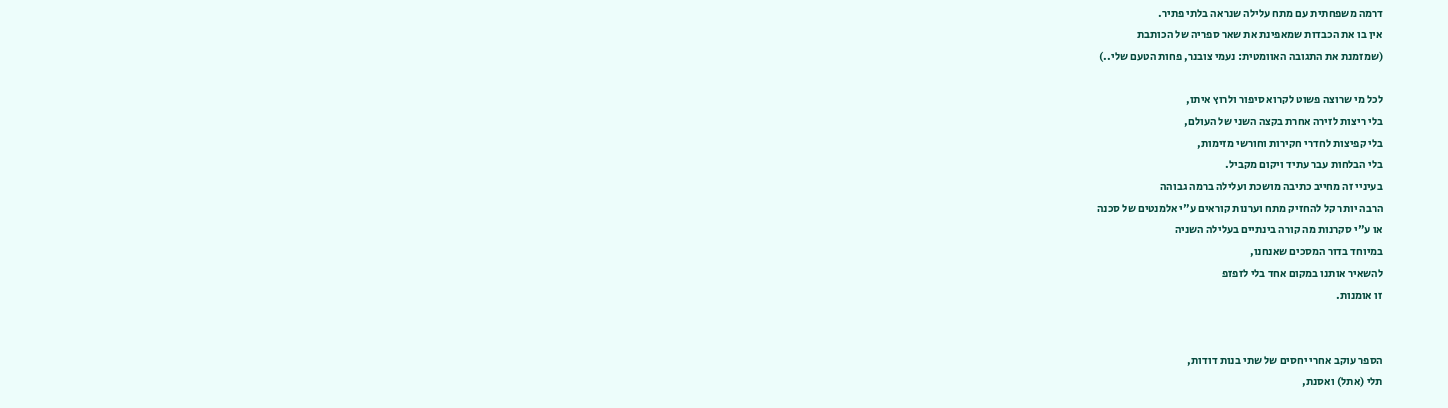דרמה משפחתית עם מתח עלילה שנראה בלתי פתיר.
אין בו את הכבדות שמאפינת את שאר ספריה של הכותבת
(שמזמנת את התגובה האוומטית: נעמי צובנר, פחות הטעם שלי..)

לכל מי שרוצה פשוט לקרוא סיפור ולרוץ איתו,
בלי ריצות לזירה אחרת בקצה השני של העולם,
בלי קפיצות לחדרי חקירות וחורשי מזימות,
בלי הבלחות עבר עתיד ויקום מקביל.
בעיניי זה מחייב כתיבה מושכת ועלילה ברמה גבוהה
הרבה יותר קל להחזיק מתח וערנות קוראים ע"י אלמנטים של סכנה
או ע"י סקרנות מה קורה בינתיים בעלילה השניה
במיוחד בדור המסכים שאנחנו,
להשאיר אותנו במקום אחד בלי לזפזפ
זו אומנות.


הספר עוקב אחרי יחסים של שתי בנות דודות,
תלי (אתל) ואסנת,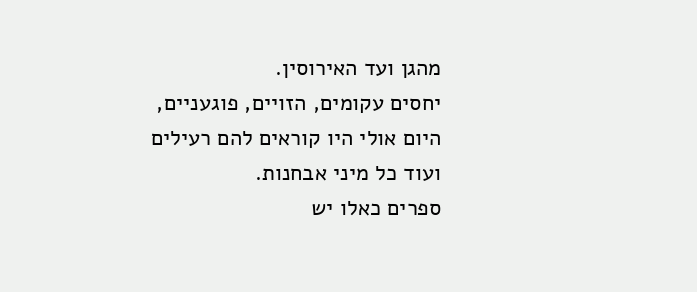מהגן ועד האירוסין.
יחסים עקומים, הזויים, פוגעניים,
היום אולי היו קוראים להם רעילים ועוד כל מיני אבחנות.
ספרים כאלו יש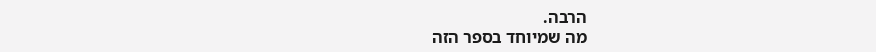הרבה.
מה שמיוחד בספר הזה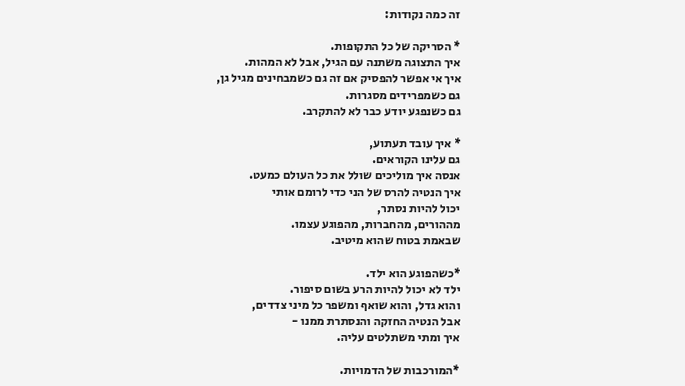זה כמה נקודות:

* הסריקה של כל התקופות.
איך התצוגה משתנה עם הגיל, אבל לא המהות.
איך אי אפשר להפסיק אם זה גם כשמבחינים מגיל גן,
גם כשמפרידים מסגרות.
גם כשנפגע יודע כבר לא להתקרב.

* איך עובד תעתוע,
גם עלינו הקוראים.
אנסה איך מוליכים שולל את כל העולם כמעט.
איך הנטיה להרס של הני כדי לרומם אותי
יכול להיות נסתר,
מההורים, מהחברות, מהפוגע עצמו.
שבאמת בטוח שהוא מיטיב.

*כשהפוגע הוא ילד.
ילד לא יכול להיות הרע בשום סיפור.
והוא גדל, והוא שואף ומשפר כל מיני צדדים,
אבל הנטיה החזקה והנסתרת ממנו -
איך ומתי משתלטים עליה.

*המורכבות של הדמויות.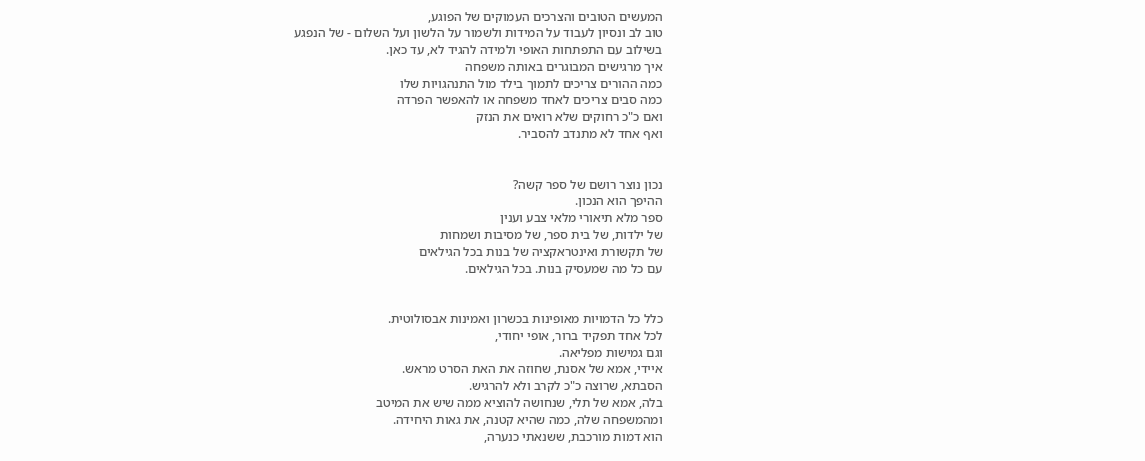המעשים הטובים והצרכים העמוקים של הפוגע,
טוב לב ונסיון לעבוד על המידות ולשמור על הלשון ועל השלום - של הנפגע
בשילוב עם התפתחות האופי ולמידה להגיד לא, עד כאן.
איך מרגישים המבוגרים באותה משפחה
כמה ההורים צריכים לתמוך בילד מול התנהגויות שלו
כמה סבים צריכים לאחד משפחה או להאפשר הפרדה
ואם כ"כ רחוקים שלא רואים את הנזק
ואף אחד לא מתנדב להסביר.


נכון נוצר רושם של ספר קשה?
ההיפך הוא הנכון.
ספר מלא תיאורי מלאי צבע וענין
של ילדות, של בית ספר, של מסיבות ושמחות
של תקשורת ואינטראקציה של בנות בכל הגילאים
עם כל מה שמעסיק בנות. בכל הגילאים.


כלל כל הדמויות מאופינות בכשרון ואמינות אבסולוטית.
לכל אחד תפקיד ברור, אופי יחודי,
וגם גמישות מפליאה.
איידי, אמא של אסנת, שחוזה את האת הסרט מראש.
הסבתא, שרוצה כ"כ לקרב ולא להרגיש.
בלה, אמא של תלי, שנחושה להוציא ממה שיש את המיטב
ומהמשפחה שלה, כמה שהיא קטנה, את גאות היחידה.
הוא דמות מורכבת, ששנאתי כנערה,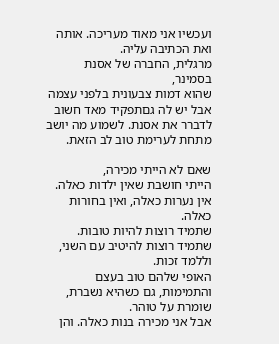ועכשיו אני מאוד מעריכה. אותה ואת הכתיבה עליה.
מרגלית, החברה של אסנת בסמינר,
שהוא דמות צבעונית בלפני עצמה אבל יש לה גםתפקיד מאד חשוב
לדברר את אסנת. לשמוע מה יושב מתחת לערימת טוב לב הזאת.

שאם לא הייתי מכירה,
הייתי חושבת שאין ילדות כאלה. אין נערות כאלה, ואין בחורות כאלה.
שתמיד רוצות להיות טובות.
שתמיד רוצות להיטיב עם השני, וללמד זכות.
האופי שלהם טוב בעצם והתמימות, גם כשהיא נשברת, שומרת על טוהר.
אבל אני מכירה בנות כאלה. והן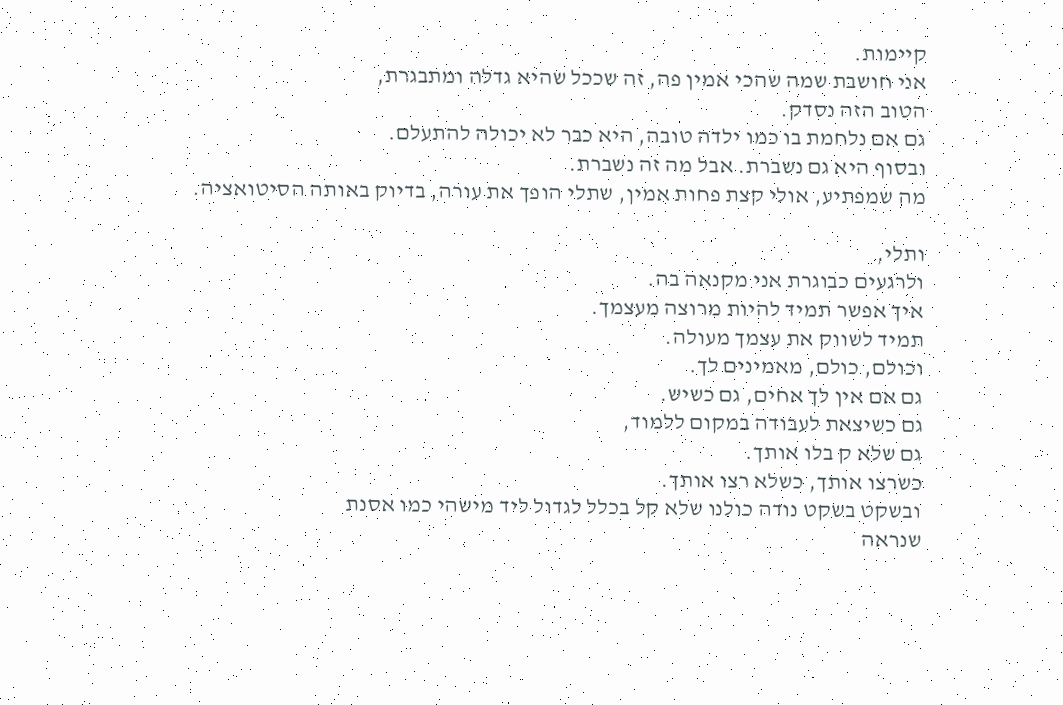קיימות.
אני חושבת שמה שהכי אמין פה, זה שככל שהיא גדלה ומתבגרת,
הטוב הזה נסדק.
גם אם נלחמת בו כמו ילדה טובה, היא כבר לא יכולה להתעלם.
ובסוף היא גם נשברת. אבל מה זה נשברת.
מה שמפתיע, אולי קצת פחות אמין, שתלי הופך את עורה, בדיוק באותה הסיטואציה.

ותלי,
ולרגעים כבוגרת אני מקנאה בה.
איך אפשר תמיד להיות מרוצה מעצמך.
תמיד לשווק את עצמך מעולה.
וכולם, כולם, מאמינים לך.
גם אם אין לך אחים, גם כשיש.
גם כשיצאת לעבודה במקום ללמוד,
גם שלא ק בלו אותך.
כשרצו אותך, כשלא רצו אותך.
ובשקט בשקט נודה כולנו שלא קל בכלל לגדול ליד מישהי כמו אסנת
שנראה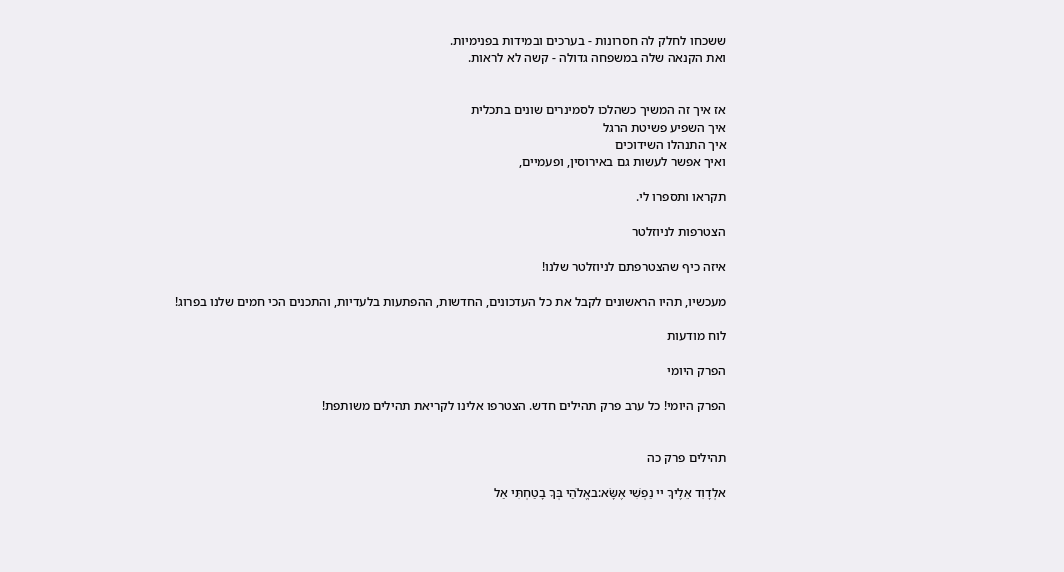ששכחו לחלק לה חסרונות - בערכים ובמידות בפנימיות.
ואת הקנאה שלה במשפחה גדולה - קשה לא לראות.


אז איך זה המשיך כשהלכו לסמינרים שונים בתכלית
איך השפיע פשיטת הרגל
איך התנהלו השידוכים
ואיך אפשר לעשות גם באירוסין, ופעמיים,

תקראו ותספרו לי.

הצטרפות לניוזלטר

איזה כיף שהצטרפתם לניוזלטר שלנו!

מעכשיו, תהיו הראשונים לקבל את כל העדכונים, החדשות, ההפתעות בלעדיות, והתכנים הכי חמים שלנו בפרוג!

לוח מודעות

הפרק היומי

הפרק היומי! כל ערב פרק תהילים חדש. הצטרפו אלינו לקריאת תהילים משותפת!


תהילים פרק כה

אלְדָוִד אֵלֶיךָ יי נַפְשִׁי אֶשָּׂא:באֱלֹהַי בְּךָ בָטַחְתִּי אַל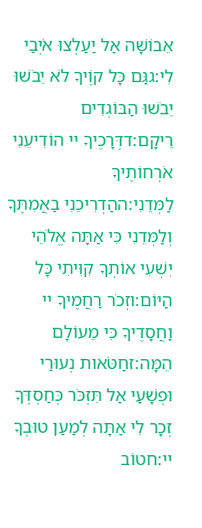אֵבוֹשָׁה אַל יַעַלְצוּ אֹיְבַי לִי:גגַּם כָּל קוֶֹיךָ לֹא יֵבֹשׁוּ יֵבֹשׁוּ הַבּוֹגְדִים רֵיקָם:דדְּרָכֶיךָ יי הוֹדִיעֵנִי אֹרְחוֹתֶיךָ לַמְּדֵנִי:ההַדְרִיכֵנִי בַאֲמִתֶּךָ וְלַמְּדֵנִי כִּי אַתָּה אֱלֹהֵי יִשְׁעִי אוֹתְךָ קִוִּיתִי כָּל הַיּוֹם:וזְכֹר רַחֲמֶיךָ יי וַחֲסָדֶיךָ כִּי מֵעוֹלָם הֵמָּה:זחַטֹּאות נְעוּרַי וּפְשָׁעַי אַל תִּזְכֹּר כְּחַסְדְּךָ זְכָר לִי אַתָּה לְמַעַן טוּבְךָ יי:חטוֹב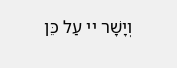וְיָשָׁר יי עַל כֵּן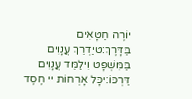יוֹרֶה חַטָּאִים בַּדָּרֶךְ:טיַדְרֵךְ עֲנָוִים בַּמִּשְׁפָּט וִילַמֵּד עֲנָוִים דַּרְכּוֹ:יכָּל אָרְחוֹת יי חֶסֶד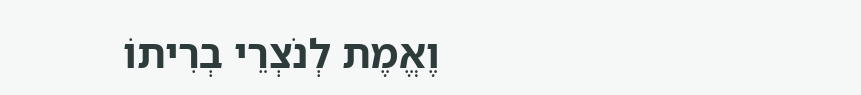וֶאֱמֶת לְנֹצְרֵי בְרִיתוֹ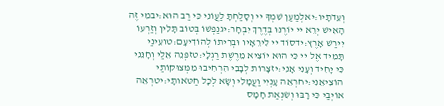וְעֵדֹתָיו:יאלְמַעַן שִׁמְךָ יי וְסָלַחְתָּ לַעֲוֹנִי כִּי רַב הוּא:יבמִי זֶה הָאִישׁ יְרֵא יי יוֹרֶנּוּ בְּדֶרֶךְ יִבְחָר:יגנַפְשׁוֹ בְּטוֹב תָּלִין וְזַרְעוֹ יִירַשׁ אָרֶץ:ידסוֹד יי לִירֵאָיו וּבְרִיתוֹ לְהוֹדִיעָם:טועֵינַי תָּמִיד אֶל יי כִּי הוּא יוֹצִיא מֵרֶשֶׁת רַגְלָי:טזפְּנֵה אֵלַי וְחָנֵּנִי כִּי יָחִיד וְעָנִי אָנִי:יזצָרוֹת לְבָבִי הִרְחִיבוּ מִמְּצוּקוֹתַי הוֹצִיאֵנִי:יחרְאֵה עָנְיִי וַעֲמָלִי וְשָׂא לְכָל חַטֹּאותָי:יטרְאֵה אוֹיְבַי כִּי רָבּוּ וְשִׂנְאַת חָמָס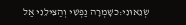שְׂנֵאוּנִי:כשָׁמְרָה נַפְשִׁי וְהַצִּילֵנִי אַל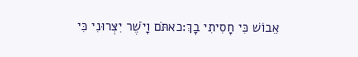אֵבוֹשׁ כִּי חָסִיתִי בָךְ:כאתֹּם וָיֹשֶׁר יִצְּרוּנִי כִּי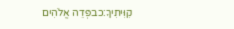קִוִּיתִיךָ:כבפְּדֵה אֱלֹהִים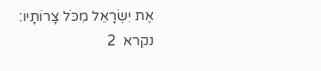אֶת יִשְׂרָאֵל מִכֹּל צָרוֹתָיו:
נקרא  2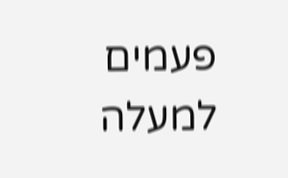פעמים
למעלה